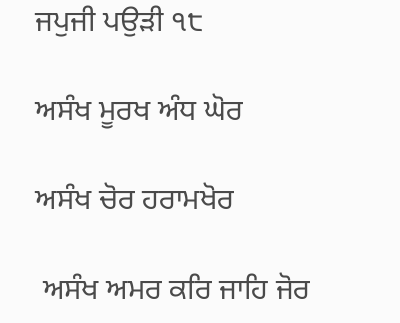ਜਪੁਜੀ ਪਉੜੀ ੧੮

ਅਸੰਖ ਮੂਰਖ ਅੰਧ ਘੋਰ

ਅਸੰਖ ਚੋਰ ਹਰਾਮਖੋਰ

 ਅਸੰਖ ਅਮਰ ਕਰਿ ਜਾਹਿ ਜੋਰ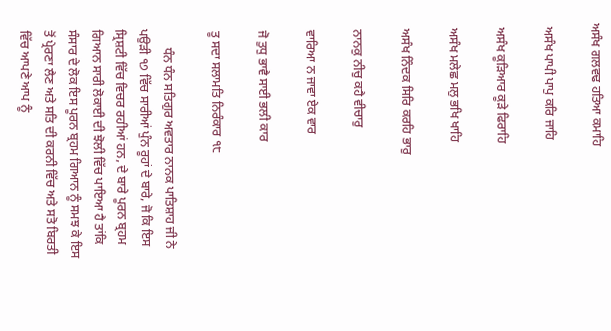ਅਸੰਖ ਗਲਵਢ ਹਤਿਆ ਕਮਾਹਿ

 ਅਸੰਖ ਪਾਪੀ ਪਾਪੁ ਕਰਿ ਜਾਹਿ

 ਅਸੰਖ ਕੂੜਿਆਰ ਕੂੜੇ ਫਿਰਾਹਿ

 ਅਸੰਖ ਮਲੇਛ ਮਲੁ ਭਖਿ ਖਾਹਿ

 ਅਸੰਖ ਨਿੰਦਕ ਸਿਰਿ ਕਰਹਿ ਭਾਰੁ

 ਨਾਨਕੁ ਨੀਚੁ ਕਹੈ ਵੀਚਾਰੁ

 ਵਾਰਿਆ ਨ ਜਾਵਾ ਏਕ ਵਾਰ

 ਜੋ ਤੁਧੁ ਭਾਵੈ ਸਾਈ ਭਲੀ ਕਾਰ

 ਤੂ ਸਦਾ ਸਲਾਮਤਿ ਨਿਰੰਕਾਰ ੧੮

      ਧੰਨ ਧੰਨ ਸਤਿਗੁਰ ਅਵਤਾਰ ਨਾਨਕ ਪਾਤਿਸ਼ਾਹ ਜੀ ਨੇ ਪਉੜੀ ੧੭ ਵਿੱਚ ਸਾਰੀਆਂ ਪੁੰਨ ਰੂਹਾਂ ਦੇ ਬਾਰੇ, ਜੋ ਕਿ ਇਸ ਸ੍ਰਿਸ਼ਟੀ ਵਿੱਚ ਵਿਚਰ ਰਹੀਆਂ ਹਨ, ਦੇ ਬਾਰੇ ਪੂਰਨ ਬ੍ਰਹਮ ਗਿਆਨ ਸਾਰੀ ਲੋਕਾਈ ਦੀ ਝੋਲੀ ਵਿੱਚ ਪਾਇਆ ਹੈ ਤਾਂਕਿ ਸੰਸਾਰ ਦੇ ਲੋਕ ਇਸ ਪੂਰਨ ਬ੍ਰਹਮ ਗਿਆਨ ਨੂੰ ਸਮਝ ਕੇ ਇਸ ਤੋਂ ਪ੍ਰੇਰਣਾ ਲੈਣ ਅਤੇ ਸਤਿ ਦੀ ਕਰਨੀ ਵਿੱਚ ਅਤੇ ਸਤੋ ਬਿਰਤੀ ਵਿੱਚ ਆਪਣੇ ਆਪ ਨੂੰ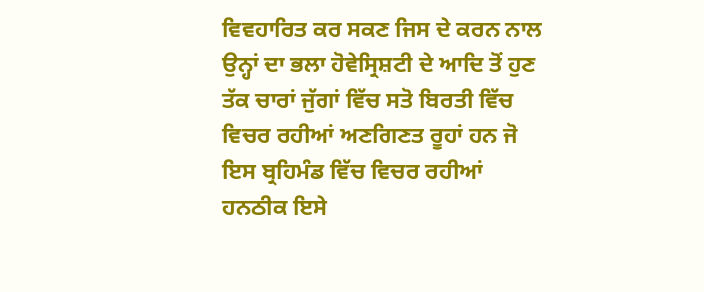ਵਿਵਹਾਰਿਤ ਕਰ ਸਕਣ ਜਿਸ ਦੇ ਕਰਨ ਨਾਲ ਉਨ੍ਹਾਂ ਦਾ ਭਲਾ ਹੋਵੇਸ੍ਰਿਸ਼ਟੀ ਦੇ ਆਦਿ ਤੋਂ ਹੁਣ ਤੱਕ ਚਾਰਾਂ ਜੁੱਗਾਂ ਵਿੱਚ ਸਤੋ ਬਿਰਤੀ ਵਿੱਚ ਵਿਚਰ ਰਹੀਆਂ ਅਣਗਿਣਤ ਰੂਹਾਂ ਹਨ ਜੋ ਇਸ ਬ੍ਰਹਿਮੰਡ ਵਿੱਚ ਵਿਚਰ ਰਹੀਆਂ ਹਨਠੀਕ ਇਸੇ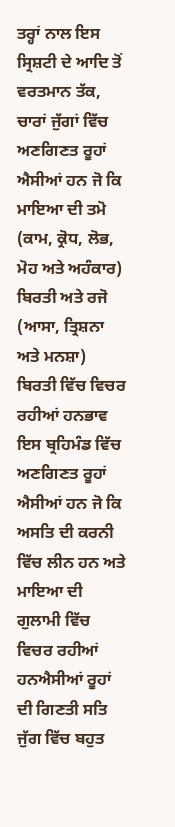ਤਰ੍ਹਾਂ ਨਾਲ ਇਸ ਸ੍ਰਿਸ਼ਟੀ ਦੇ ਆਦਿ ਤੋਂ ਵਰਤਮਾਨ ਤੱਕ, ਚਾਰਾਂ ਜੁੱਗਾਂ ਵਿੱਚ ਅਣਗਿਣਤ ਰੂਹਾਂ ਐਸੀਆਂ ਹਨ ਜੋ ਕਿ ਮਾਇਆ ਦੀ ਤਮੋ (ਕਾਮ, ਕ੍ਰੋਧ, ਲੋਭ, ਮੋਹ ਅਤੇ ਅਹੰਕਾਰ) ਬਿਰਤੀ ਅਤੇ ਰਜੋ (ਆਸਾ, ਤ੍ਰਿਸ਼ਨਾ ਅਤੇ ਮਨਸ਼ਾ) ਬਿਰਤੀ ਵਿੱਚ ਵਿਚਰ ਰਹੀਆਂ ਹਨਭਾਵ ਇਸ ਬ੍ਰਹਿਮੰਡ ਵਿੱਚ ਅਣਗਿਣਤ ਰੂਹਾਂ ਐਸੀਆਂ ਹਨ ਜੋ ਕਿ ਅਸਤਿ ਦੀ ਕਰਨੀ ਵਿੱਚ ਲੀਨ ਹਨ ਅਤੇ ਮਾਇਆ ਦੀ ਗੁਲਾਮੀ ਵਿੱਚ ਵਿਚਰ ਰਹੀਆਂ ਹਨਐਸੀਆਂ ਰੂਹਾਂ ਦੀ ਗਿਣਤੀ ਸਤਿ ਜੁੱਗ ਵਿੱਚ ਬਹੁਤ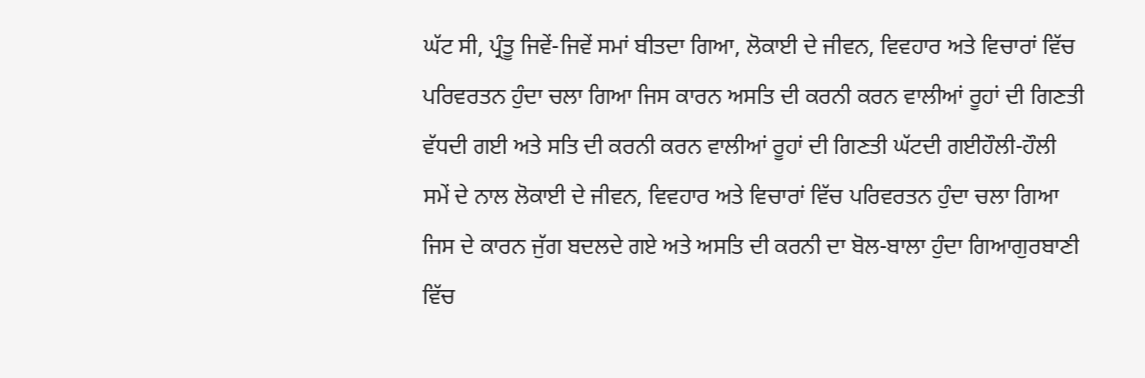ਘੱਟ ਸੀ, ਪ੍ਰੰਤੂ ਜਿਵੇਂ-ਜਿਵੇਂ ਸਮਾਂ ਬੀਤਦਾ ਗਿਆ, ਲੋਕਾਈ ਦੇ ਜੀਵਨ, ਵਿਵਹਾਰ ਅਤੇ ਵਿਚਾਰਾਂ ਵਿੱਚ ਪਰਿਵਰਤਨ ਹੁੰਦਾ ਚਲਾ ਗਿਆ ਜਿਸ ਕਾਰਨ ਅਸਤਿ ਦੀ ਕਰਨੀ ਕਰਨ ਵਾਲੀਆਂ ਰੂਹਾਂ ਦੀ ਗਿਣਤੀ ਵੱਧਦੀ ਗਈ ਅਤੇ ਸਤਿ ਦੀ ਕਰਨੀ ਕਰਨ ਵਾਲੀਆਂ ਰੂਹਾਂ ਦੀ ਗਿਣਤੀ ਘੱਟਦੀ ਗਈਹੌਲੀ-ਹੌਲੀ ਸਮੇਂ ਦੇ ਨਾਲ ਲੋਕਾਈ ਦੇ ਜੀਵਨ, ਵਿਵਹਾਰ ਅਤੇ ਵਿਚਾਰਾਂ ਵਿੱਚ ਪਰਿਵਰਤਨ ਹੁੰਦਾ ਚਲਾ ਗਿਆ ਜਿਸ ਦੇ ਕਾਰਨ ਜੁੱਗ ਬਦਲਦੇ ਗਏ ਅਤੇ ਅਸਤਿ ਦੀ ਕਰਨੀ ਦਾ ਬੋਲ-ਬਾਲਾ ਹੁੰਦਾ ਗਿਆਗੁਰਬਾਣੀ ਵਿੱਚ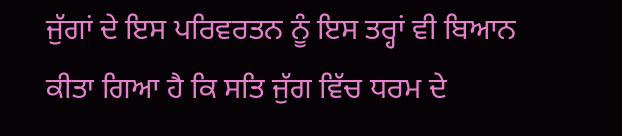ਜੁੱਗਾਂ ਦੇ ਇਸ ਪਰਿਵਰਤਨ ਨੂੰ ਇਸ ਤਰ੍ਹਾਂ ਵੀ ਬਿਆਨ ਕੀਤਾ ਗਿਆ ਹੈ ਕਿ ਸਤਿ ਜੁੱਗ ਵਿੱਚ ਧਰਮ ਦੇ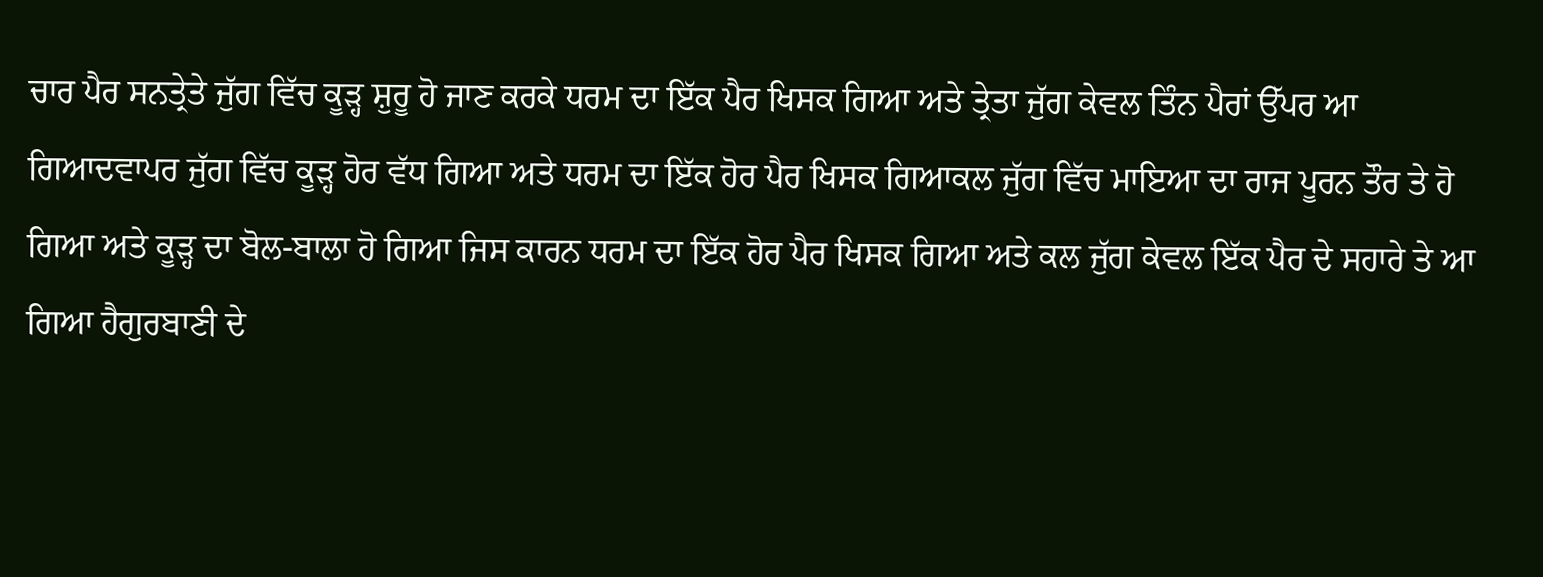ਚਾਰ ਪੈਰ ਸਨਤ੍ਰੇਤੇ ਜੁੱਗ ਵਿੱਚ ਕੂੜ੍ਹ ਸ਼ੁਰੂ ਹੋ ਜਾਣ ਕਰਕੇ ਧਰਮ ਦਾ ਇੱਕ ਪੈਰ ਖਿਸਕ ਗਿਆ ਅਤੇ ਤ੍ਰੇਤਾ ਜੁੱਗ ਕੇਵਲ ਤਿੰਨ ਪੈਰਾਂ ਉੱਪਰ ਆ ਗਿਆਦਵਾਪਰ ਜੁੱਗ ਵਿੱਚ ਕੂੜ੍ਹ ਹੋਰ ਵੱਧ ਗਿਆ ਅਤੇ ਧਰਮ ਦਾ ਇੱਕ ਹੋਰ ਪੈਰ ਖਿਸਕ ਗਿਆਕਲ ਜੁੱਗ ਵਿੱਚ ਮਾਇਆ ਦਾ ਰਾਜ ਪੂਰਨ ਤੌਰ ਤੇ ਹੋ ਗਿਆ ਅਤੇ ਕੂੜ੍ਹ ਦਾ ਬੋਲ-ਬਾਲਾ ਹੋ ਗਿਆ ਜਿਸ ਕਾਰਨ ਧਰਮ ਦਾ ਇੱਕ ਹੋਰ ਪੈਰ ਖਿਸਕ ਗਿਆ ਅਤੇ ਕਲ ਜੁੱਗ ਕੇਵਲ ਇੱਕ ਪੈਰ ਦੇ ਸਹਾਰੇ ਤੇ ਆ ਗਿਆ ਹੈਗੁਰਬਾਣੀ ਦੇ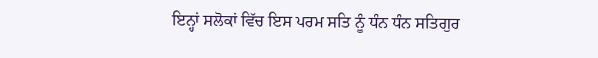ਇਨ੍ਹਾਂ ਸਲੋਕਾਂ ਵਿੱਚ ਇਸ ਪਰਮ ਸਤਿ ਨੂੰ ਧੰਨ ਧੰਨ ਸਤਿਗੁਰ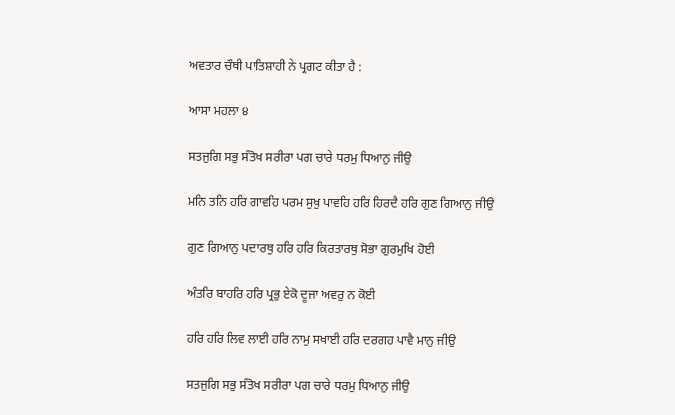ਅਵਤਾਰ ਚੌਥੀ ਪਾਤਿਸ਼ਾਹੀ ਨੇ ਪ੍ਰਗਟ ਕੀਤਾ ਹੈ :

ਆਸਾ ਮਹਲਾ ੪

ਸਤਜੁਗਿ ਸਭੁ ਸੰਤੋਖ ਸਰੀਰਾ ਪਗ ਚਾਰੇ ਧਰਮੁ ਧਿਆਨੁ ਜੀਉ

ਮਨਿ ਤਨਿ ਹਰਿ ਗਾਵਹਿ ਪਰਮ ਸੁਖੁ ਪਾਵਹਿ ਹਰਿ ਹਿਰਦੈ ਹਰਿ ਗੁਣ ਗਿਆਨੁ ਜੀਉ

ਗੁਣ ਗਿਆਨੁ ਪਦਾਰਥੁ ਹਰਿ ਹਰਿ ਕਿਰਤਾਰਥੁ ਸੋਭਾ ਗੁਰਮੁਖਿ ਹੋਈ

ਅੰਤਰਿ ਬਾਹਰਿ ਹਰਿ ਪ੍ਰਭੁ ਏਕੋ ਦੂਜਾ ਅਵਰੁ ਨ ਕੋਈ

ਹਰਿ ਹਰਿ ਲਿਵ ਲਾਈ ਹਰਿ ਨਾਮੁ ਸਖਾਈ ਹਰਿ ਦਰਗਹ ਪਾਵੈ ਮਾਨੁ ਜੀਉ

ਸਤਜੁਗਿ ਸਭੁ ਸੰਤੋਖ ਸਰੀਰਾ ਪਗ ਚਾਰੇ ਧਰਮੁ ਧਿਆਨੁ ਜੀਉ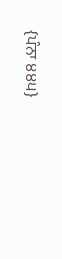{ਪੰਨਾ ੪੪੫}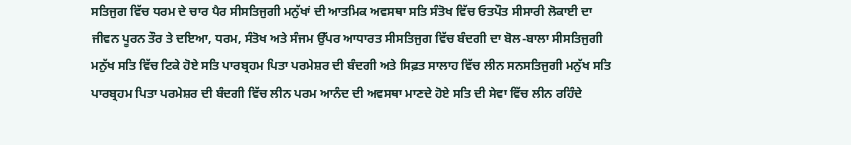ਸਤਿਜੁਗ ਵਿੱਚ ਧਰਮ ਦੇ ਚਾਰ ਪੈਰ ਸੀਸਤਿਜੁਗੀ ਮਨੁੱਖਾਂ ਦੀ ਆਤਮਿਕ ਅਵਸਥਾ ਸਤਿ ਸੰਤੋਖ ਵਿੱਚ ਓਤਪੌਤ ਸੀਸਾਰੀ ਲੋਕਾਈ ਦਾ ਜੀਵਨ ਪੂਰਨ ਤੌਰ ਤੇ ਦਇਆ, ਧਰਮ, ਸੰਤੋਖ ਅਤੇ ਸੰਜਮ ਉੱਪਰ ਆਧਾਰਤ ਸੀਸਤਿਜੁਗ ਵਿੱਚ ਬੰਦਗੀ ਦਾ ਬੋਲ-ਬਾਲਾ ਸੀਸਤਿਜੁਗੀ ਮਨੁੱਖ ਸਤਿ ਵਿੱਚ ਟਿਕੇ ਹੋਏ ਸਤਿ ਪਾਰਬ੍ਰਹਮ ਪਿਤਾ ਪਰਮੇਸ਼ਰ ਦੀ ਬੰਦਗੀ ਅਤੇ ਸਿਫ਼ਤ ਸਾਲਾਹ ਵਿੱਚ ਲੀਨ ਸਨਸਤਿਜੁਗੀ ਮਨੁੱਖ ਸਤਿ ਪਾਰਬ੍ਰਹਮ ਪਿਤਾ ਪਰਮੇਸ਼ਰ ਦੀ ਬੰਦਗੀ ਵਿੱਚ ਲੀਨ ਪਰਮ ਆਨੰਦ ਦੀ ਅਵਸਥਾ ਮਾਣਦੇ ਹੋਏ ਸਤਿ ਦੀ ਸੇਵਾ ਵਿੱਚ ਲੀਨ ਰਹਿੰਦੇ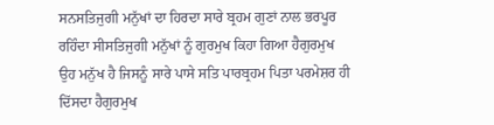ਸਨਸਤਿਜੁਗੀ ਮਨੁੱਖਾਂ ਦਾ ਹਿਰਦਾ ਸਾਰੇ ਬ੍ਰਹਮ ਗੁਣਾਂ ਨਾਲ ਭਰਪੂਰ ਰਹਿੰਦਾ ਸੀਸਤਿਜੁਗੀ ਮਨੁੱਖਾਂ ਨੂੰ ਗੁਰਮੁਖ ਕਿਹਾ ਗਿਆ ਹੈਗੁਰਮੁਖ ਉਹ ਮਨੁੱਖ ਹੈ ਜਿਸਨੂੰ ਸਾਰੇ ਪਾਸੇ ਸਤਿ ਪਾਰਬ੍ਰਹਮ ਪਿਤਾ ਪਰਮੇਸ਼ਰ ਹੀ ਦਿੱਸਦਾ ਹੈਗੁਰਮੁਖ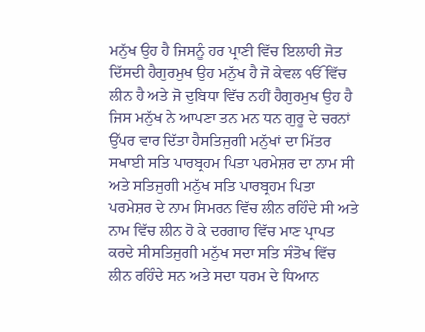ਮਨੁੱਖ ਉਹ ਹੈ ਜਿਸਨੂੰ ਹਰ ਪ੍ਰਾਣੀ ਵਿੱਚ ਇਲਾਹੀ ਜੋਤ ਦਿੱਸਦੀ ਹੈਗੁਰਮੁਖ ਉਹ ਮਨੁੱਖ ਹੈ ਜੋ ਕੇਵਲ ੴ ਵਿੱਚ ਲੀਨ ਹੈ ਅਤੇ ਜੋ ਦੁਬਿਧਾ ਵਿੱਚ ਨਹੀਂ ਹੈਗੁਰਮੁਖ ਉਹ ਹੈ ਜਿਸ ਮਨੁੱਖ ਨੇ ਆਪਣਾ ਤਨ ਮਨ ਧਨ ਗੁਰੂ ਦੇ ਚਰਨਾਂ ਉੱਪਰ ਵਾਰ ਦਿੱਤਾ ਹੈਸਤਿਜੁਗੀ ਮਨੁੱਖਾਂ ਦਾ ਮਿੱਤਰ ਸਖਾਈ ਸਤਿ ਪਾਰਬ੍ਰਹਮ ਪਿਤਾ ਪਰਮੇਸ਼ਰ ਦਾ ਨਾਮ ਸੀ ਅਤੇ ਸਤਿਜੁਗੀ ਮਨੁੱਖ ਸਤਿ ਪਾਰਬ੍ਰਹਮ ਪਿਤਾ ਪਰਮੇਸ਼ਰ ਦੇ ਨਾਮ ਸਿਮਰਨ ਵਿੱਚ ਲੀਨ ਰਹਿੰਦੇ ਸੀ ਅਤੇ ਨਾਮ ਵਿੱਚ ਲੀਨ ਹੋ ਕੇ ਦਰਗਾਹ ਵਿੱਚ ਮਾਣ ਪ੍ਰਾਪਤ ਕਰਦੇ ਸੀਸਤਿਜੁਗੀ ਮਨੁੱਖ ਸਦਾ ਸਤਿ ਸੰਤੋਖ ਵਿੱਚ ਲੀਨ ਰਹਿੰਦੇ ਸਨ ਅਤੇ ਸਦਾ ਧਰਮ ਦੇ ਧਿਆਨ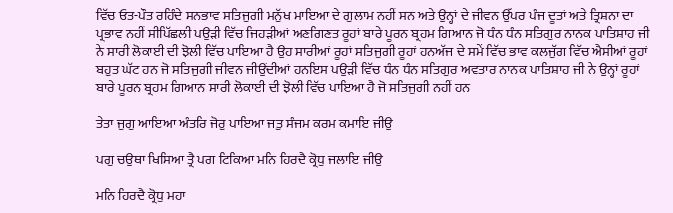ਵਿੱਚ ਓਤ-ਪੌਤ ਰਹਿੰਦੇ ਸਨਭਾਵ ਸਤਿਜੁਗੀ ਮਨੁੱਖ ਮਾਇਆ ਦੇ ਗੁਲਾਮ ਨਹੀਂ ਸਨ ਅਤੇ ਉਨ੍ਹਾਂ ਦੇ ਜੀਵਨ ਉੱਪਰ ਪੰਜ ਦੂਤਾਂ ਅਤੇ ਤ੍ਰਿਸ਼ਨਾ ਦਾ ਪ੍ਰਭਾਵ ਨਹੀਂ ਸੀਪਿੱਛਲੀ ਪਉੜੀ ਵਿੱਚ ਜਿਹੜੀਆਂ ਅਣਗਿਣਤ ਰੂਹਾਂ ਬਾਰੇ ਪੂਰਨ ਬ੍ਰਹਮ ਗਿਆਨ ਜੋ ਧੰਨ ਧੰਨ ਸਤਿਗੁਰ ਨਾਨਕ ਪਾਤਿਸ਼ਾਹ ਜੀ ਨੇ ਸਾਰੀ ਲੋਕਾਈ ਦੀ ਝੋਲੀ ਵਿੱਚ ਪਾਇਆ ਹੈ ਉਹ ਸਾਰੀਆਂ ਰੂਹਾਂ ਸਤਿਜੁਗੀ ਰੂਹਾਂ ਹਨਅੱਜ ਦੇ ਸਮੇਂ ਵਿੱਚ ਭਾਵ ਕਲਜੁੱਗ ਵਿੱਚ ਐਸੀਆਂ ਰੂਹਾਂ ਬਹੁਤ ਘੱਟ ਹਨ ਜੋ ਸਤਿਜੁਗੀ ਜੀਵਨ ਜੀਉਂਦੀਆਂ ਹਨਇਸ ਪਉੜੀ ਵਿੱਚ ਧੰਨ ਧੰਨ ਸਤਿਗੁਰ ਅਵਤਾਰ ਨਾਨਕ ਪਾਤਿਸ਼ਾਹ ਜੀ ਨੇ ਉਨ੍ਹਾਂ ਰੂਹਾਂ ਬਾਰੇ ਪੂਰਨ ਬ੍ਰਹਮ ਗਿਆਨ ਸਾਰੀ ਲੋਕਾਈ ਦੀ ਝੋਲੀ ਵਿੱਚ ਪਾਇਆ ਹੈ ਜੋ ਸਤਿਜੁਗੀ ਨਹੀਂ ਹਨ

ਤੇਤਾ ਜੁਗੁ ਆਇਆ ਅੰਤਰਿ ਜੋਰੁ ਪਾਇਆ ਜਤੁ ਸੰਜਮ ਕਰਮ ਕਮਾਇ ਜੀਉ

ਪਗੁ ਚਉਥਾ ਖਿਸਿਆ ਤ੍ਰੈ ਪਗ ਟਿਕਿਆ ਮਨਿ ਹਿਰਦੈ ਕ੍ਰੋਧੁ ਜਲਾਇ ਜੀਉ

ਮਨਿ ਹਿਰਦੈ ਕ੍ਰੋਧੁ ਮਹਾ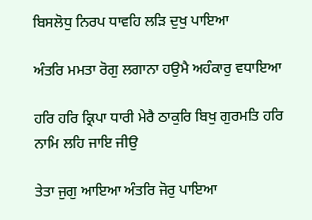ਬਿਸਲੋਧੁ ਨਿਰਪ ਧਾਵਹਿ ਲੜਿ ਦੁਖੁ ਪਾਇਆ

ਅੰਤਰਿ ਮਮਤਾ ਰੋਗੁ ਲਗਾਨਾ ਹਉਮੈ ਅਹੰਕਾਰੁ ਵਧਾਇਆ

ਹਰਿ ਹਰਿ ਕ੍ਰਿਪਾ ਧਾਰੀ ਮੇਰੈ ਠਾਕੁਰਿ ਬਿਖੁ ਗੁਰਮਤਿ ਹਰਿ ਨਾਮਿ ਲਹਿ ਜਾਇ ਜੀਉ

ਤੇਤਾ ਜੁਗੁ ਆਇਆ ਅੰਤਰਿ ਜੋਰੁ ਪਾਇਆ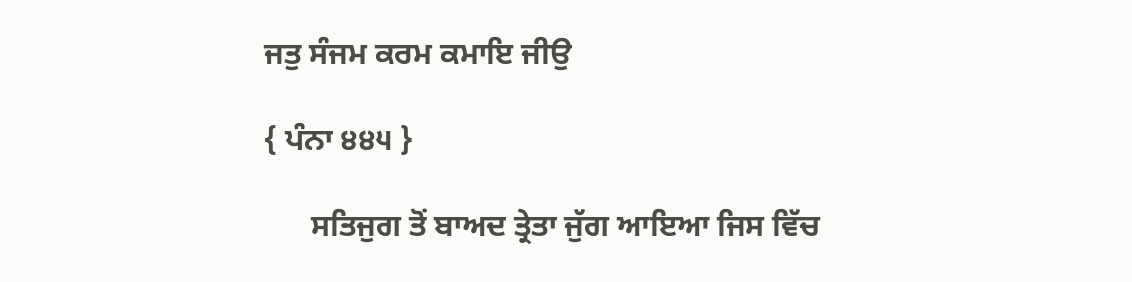ਜਤੁ ਸੰਜਮ ਕਰਮ ਕਮਾਇ ਜੀਉ

{ ਪੰਨਾ ੪੪੫ }

      ਸਤਿਜੁਗ ਤੋਂ ਬਾਅਦ ਤ੍ਰੇਤਾ ਜੁੱਗ ਆਇਆ ਜਿਸ ਵਿੱਚ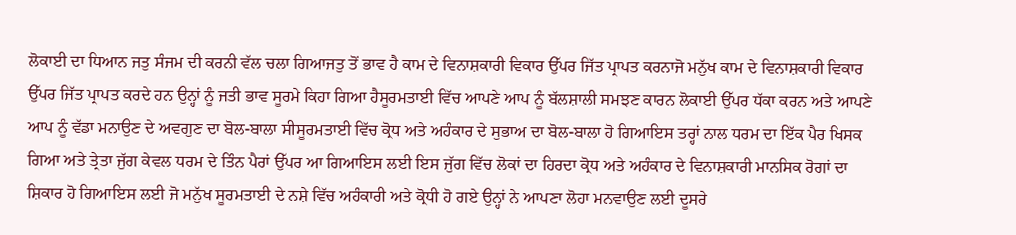ਲੋਕਾਈ ਦਾ ਧਿਆਨ ਜਤੁ ਸੰਜਮ ਦੀ ਕਰਨੀ ਵੱਲ ਚਲਾ ਗਿਆਜਤੁ ਤੋਂ ਭਾਵ ਹੈ ਕਾਮ ਦੇ ਵਿਨਾਸ਼ਕਾਰੀ ਵਿਕਾਰ ਉੱਪਰ ਜਿੱਤ ਪ੍ਰਾਪਤ ਕਰਨਾਜੋ ਮਨੁੱਖ ਕਾਮ ਦੇ ਵਿਨਾਸ਼ਕਾਰੀ ਵਿਕਾਰ ਉੱਪਰ ਜਿੱਤ ਪ੍ਰਾਪਤ ਕਰਦੇ ਹਨ ਉਨ੍ਹਾਂ ਨੂੰ ਜਤੀ ਭਾਵ ਸੂਰਮੇ ਕਿਹਾ ਗਿਆ ਹੈਸੂਰਮਤਾਈ ਵਿੱਚ ਆਪਣੇ ਆਪ ਨੂੰ ਬੱਲਸ਼ਾਲੀ ਸਮਝਣ ਕਾਰਨ ਲੋਕਾਈ ਉੱਪਰ ਧੱਕਾ ਕਰਨ ਅਤੇ ਆਪਣੇ ਆਪ ਨੂੰ ਵੱਡਾ ਮਨਾਉਣ ਦੇ ਅਵਗੁਣ ਦਾ ਬੋਲ-ਬਾਲਾ ਸੀਸੂਰਮਤਾਈ ਵਿੱਚ ਕ੍ਰੋਧ ਅਤੇ ਅਹੰਕਾਰ ਦੇ ਸੁਭਾਅ ਦਾ ਬੋਲ-ਬਾਲਾ ਹੋ ਗਿਆਇਸ ਤਰ੍ਹਾਂ ਨਾਲ ਧਰਮ ਦਾ ਇੱਕ ਪੈਰ ਖਿਸਕ ਗਿਆ ਅਤੇ ਤ੍ਰੇਤਾ ਜੁੱਗ ਕੇਵਲ ਧਰਮ ਦੇ ਤਿੰਨ ਪੈਰਾਂ ਉੱਪਰ ਆ ਗਿਆਇਸ ਲਈ ਇਸ ਜੁੱਗ ਵਿੱਚ ਲੋਕਾਂ ਦਾ ਹਿਰਦਾ ਕ੍ਰੋਧ ਅਤੇ ਅਹੰਕਾਰ ਦੇ ਵਿਨਾਸ਼ਕਾਰੀ ਮਾਨਸਿਕ ਰੋਗਾਂ ਦਾ ਸ਼ਿਕਾਰ ਹੋ ਗਿਆਇਸ ਲਈ ਜੋ ਮਨੁੱਖ ਸੂਰਮਤਾਈ ਦੇ ਨਸ਼ੇ ਵਿੱਚ ਅਹੰਕਾਰੀ ਅਤੇ ਕ੍ਰੋਧੀ ਹੋ ਗਏ ਉਨ੍ਹਾਂ ਨੇ ਆਪਣਾ ਲੋਹਾ ਮਨਵਾਉਣ ਲਈ ਦੂਸਰੇ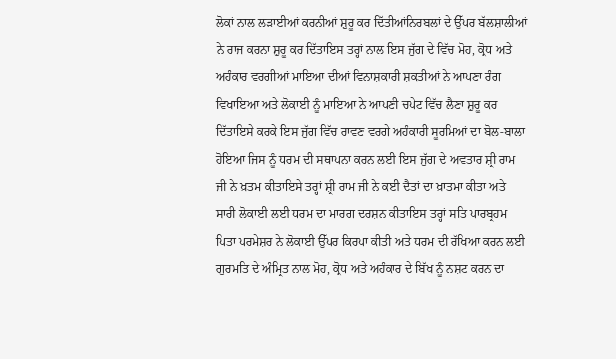ਲੋਕਾਂ ਨਾਲ ਲੜਾਈਆਂ ਕਰਨੀਆਂ ਸ਼ੁਰੂ ਕਰ ਦਿੱਤੀਆਂਨਿਰਬਲਾਂ ਦੇ ਉੱਪਰ ਬੱਲਸ਼ਾਲੀਆਂ ਨੇ ਰਾਜ ਕਰਨਾ ਸ਼ੁਰੂ ਕਰ ਦਿੱਤਾਇਸ ਤਰ੍ਹਾਂ ਨਾਲ ਇਸ ਜੁੱਗ ਦੇ ਵਿੱਚ ਮੋਹ, ਕ੍ਰੋਧ ਅਤੇ ਅਹੰਕਾਰ ਵਰਗੀਆਂ ਮਾਇਆ ਦੀਆਂ ਵਿਨਾਸ਼ਕਾਰੀ ਸ਼ਕਤੀਆਂ ਨੇ ਆਪਣਾ ਰੰਗ ਵਿਖਾਇਆ ਅਤੇ ਲੋਕਾਈ ਨੂੰ ਮਾਇਆ ਨੇ ਆਪਣੀ ਚਪੇਟ ਵਿੱਚ ਲੈਣਾ ਸ਼ੁਰੂ ਕਰ ਦਿੱਤਾਇਸੇ ਕਰਕੇ ਇਸ ਜੁੱਗ ਵਿੱਚ ਰਾਵਣ ਵਰਗੇ ਅਹੰਕਾਰੀ ਸੂਰਮਿਆਂ ਦਾ ਬੋਲ-ਬਾਲਾ ਹੋਇਆ ਜਿਸ ਨੂੰ ਧਰਮ ਦੀ ਸਥਾਪਨਾ ਕਰਨ ਲਈ ਇਸ ਜੁੱਗ ਦੇ ਅਵਤਾਰ ਸ਼੍ਰੀ ਰਾਮ ਜੀ ਨੇ ਖ਼ਤਮ ਕੀਤਾਇਸੇ ਤਰ੍ਹਾਂ ਸ਼੍ਰੀ ਰਾਮ ਜੀ ਨੇ ਕਈ ਦੈਤਾਂ ਦਾ ਖ਼ਾਤਮਾ ਕੀਤਾ ਅਤੇ ਸਾਰੀ ਲੋਕਾਈ ਲਈ ਧਰਮ ਦਾ ਮਾਰਗ ਦਰਸ਼ਨ ਕੀਤਾਇਸ ਤਰ੍ਹਾਂ ਸਤਿ ਪਾਰਬ੍ਰਹਮ ਪਿਤਾ ਪਰਮੇਸ਼ਰ ਨੇ ਲੋਕਾਈ ਉੱਪਰ ਕਿਰਪਾ ਕੀਤੀ ਅਤੇ ਧਰਮ ਦੀ ਰੱਖਿਆ ਕਰਨ ਲਈ ਗੁਰਮਤਿ ਦੇ ਅੰਮ੍ਰਿਤ ਨਾਲ ਮੋਹ, ਕ੍ਰੋਧ ਅਤੇ ਅਹੰਕਾਰ ਦੇ ਬਿੱਖ ਨੂੰ ਨਸ਼ਟ ਕਰਨ ਦਾ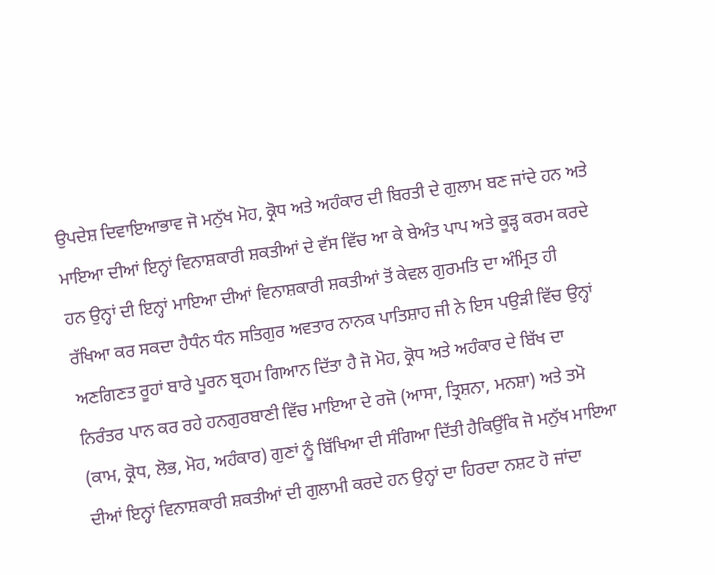ਉਪਦੇਸ਼ ਦਿਵਾਇਆਭਾਵ ਜੋ ਮਨੁੱਖ ਮੋਹ, ਕ੍ਰੋਧ ਅਤੇ ਅਹੰਕਾਰ ਦੀ ਬਿਰਤੀ ਦੇ ਗੁਲਾਮ ਬਣ ਜਾਂਦੇ ਹਨ ਅਤੇ ਮਾਇਆ ਦੀਆਂ ਇਨ੍ਹਾਂ ਵਿਨਾਸ਼ਕਾਰੀ ਸ਼ਕਤੀਆਂ ਦੇ ਵੱਸ ਵਿੱਚ ਆ ਕੇ ਬੇਅੰਤ ਪਾਪ ਅਤੇ ਕੂੜ੍ਹ ਕਰਮ ਕਰਦੇ ਹਨ ਉਨ੍ਹਾਂ ਦੀ ਇਨ੍ਹਾਂ ਮਾਇਆ ਦੀਆਂ ਵਿਨਾਸ਼ਕਾਰੀ ਸ਼ਕਤੀਆਂ ਤੋਂ ਕੇਵਲ ਗੁਰਮਤਿ ਦਾ ਅੰਮ੍ਰਿਤ ਹੀ ਰੱਖਿਆ ਕਰ ਸਕਦਾ ਹੈਧੰਨ ਧੰਨ ਸਤਿਗੁਰ ਅਵਤਾਰ ਨਾਨਕ ਪਾਤਿਸ਼ਾਹ ਜੀ ਨੇ ਇਸ ਪਉੜੀ ਵਿੱਚ ਉਨ੍ਹਾਂ ਅਣਗਿਣਤ ਰੂਹਾਂ ਬਾਰੇ ਪੂਰਨ ਬ੍ਰਹਮ ਗਿਆਨ ਦਿੱਤਾ ਹੈ ਜੋ ਮੋਹ, ਕ੍ਰੋਧ ਅਤੇ ਅਹੰਕਾਰ ਦੇ ਬਿੱਖ ਦਾ ਨਿਰੰਤਰ ਪਾਨ ਕਰ ਰਹੇ ਹਨਗੁਰਬਾਣੀ ਵਿੱਚ ਮਾਇਆ ਦੇ ਰਜੋ (ਆਸਾ, ਤ੍ਰਿਸ਼ਨਾ, ਮਨਸ਼ਾ) ਅਤੇ ਤਮੋ (ਕਾਮ, ਕ੍ਰੋਧ, ਲੋਭ, ਮੋਹ, ਅਹੰਕਾਰ) ਗੁਣਾਂ ਨੂੰ ਬਿੱਖਿਆ ਦੀ ਸੰਗਿਆ ਦਿੱਤੀ ਹੈਕਿਉਂਕਿ ਜੋ ਮਨੁੱਖ ਮਾਇਆ ਦੀਆਂ ਇਨ੍ਹਾਂ ਵਿਨਾਸ਼ਕਾਰੀ ਸ਼ਕਤੀਆਂ ਦੀ ਗੁਲਾਮੀ ਕਰਦੇ ਹਨ ਉਨ੍ਹਾਂ ਦਾ ਹਿਰਦਾ ਨਸ਼ਟ ਹੋ ਜਾਂਦਾ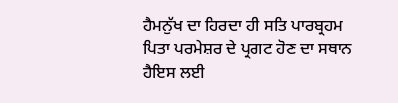ਹੈਮਨੁੱਖ ਦਾ ਹਿਰਦਾ ਹੀ ਸਤਿ ਪਾਰਬ੍ਰਹਮ ਪਿਤਾ ਪਰਮੇਸ਼ਰ ਦੇ ਪ੍ਰਗਟ ਹੋਣ ਦਾ ਸਥਾਨ ਹੈਇਸ ਲਈ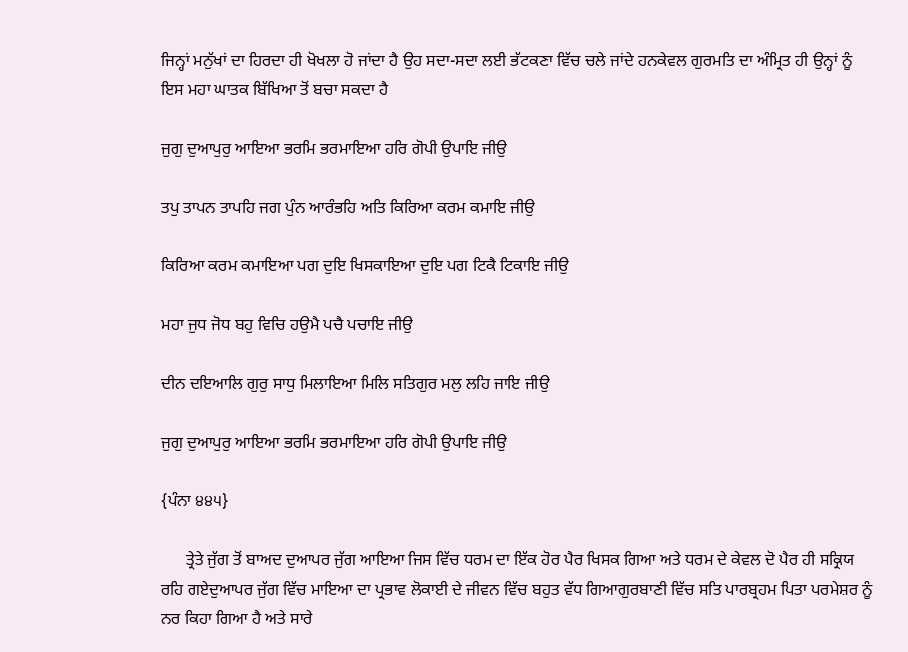ਜਿਨ੍ਹਾਂ ਮਨੁੱਖਾਂ ਦਾ ਹਿਰਦਾ ਹੀ ਖੋਖਲਾ ਹੋ ਜਾਂਦਾ ਹੈ ਉਹ ਸਦਾ-ਸਦਾ ਲਈ ਭੱਟਕਣਾ ਵਿੱਚ ਚਲੇ ਜਾਂਦੇ ਹਨਕੇਵਲ ਗੁਰਮਤਿ ਦਾ ਅੰਮ੍ਰਿਤ ਹੀ ਉਨ੍ਹਾਂ ਨੂੰ ਇਸ ਮਹਾ ਘਾਤਕ ਬਿੱਖਿਆ ਤੋਂ ਬਚਾ ਸਕਦਾ ਹੈ

ਜੁਗੁ ਦੁਆਪੁਰੁ ਆਇਆ ਭਰਮਿ ਭਰਮਾਇਆ ਹਰਿ ਗੋਪੀ ਉਪਾਇ ਜੀਉ

ਤਪੁ ਤਾਪਨ ਤਾਪਹਿ ਜਗ ਪੁੰਨ ਆਰੰਭਹਿ ਅਤਿ ਕਿਰਿਆ ਕਰਮ ਕਮਾਇ ਜੀਉ

ਕਿਰਿਆ ਕਰਮ ਕਮਾਇਆ ਪਗ ਦੁਇ ਖਿਸਕਾਇਆ ਦੁਇ ਪਗ ਟਿਕੈ ਟਿਕਾਇ ਜੀਉ

ਮਹਾ ਜੁਧ ਜੋਧ ਬਹੁ ਵਿਚਿ ਹਉਮੈ ਪਚੈ ਪਚਾਇ ਜੀਉ

ਦੀਨ ਦਇਆਲਿ ਗੁਰੁ ਸਾਧੁ ਮਿਲਾਇਆ ਮਿਲਿ ਸਤਿਗੁਰ ਮਲੁ ਲਹਿ ਜਾਇ ਜੀਉ

ਜੁਗੁ ਦੁਆਪੁਰੁ ਆਇਆ ਭਰਮਿ ਭਰਮਾਇਆ ਹਰਿ ਗੋਪੀ ਉਪਾਇ ਜੀਉ

{ਪੰਨਾ ੪੪੫}

      ਤ੍ਰੇਤੇ ਜੁੱਗ ਤੋਂ ਬਾਅਦ ਦੁਆਪਰ ਜੁੱਗ ਆਇਆ ਜਿਸ ਵਿੱਚ ਧਰਮ ਦਾ ਇੱਕ ਹੋਰ ਪੈਰ ਖਿਸਕ ਗਿਆ ਅਤੇ ਧਰਮ ਦੇ ਕੇਵਲ ਦੋ ਪੈਰ ਹੀ ਸਕ੍ਰਿਯ ਰਹਿ ਗਏਦੁਆਪਰ ਜੁੱਗ ਵਿੱਚ ਮਾਇਆ ਦਾ ਪ੍ਰਭਾਵ ਲੋਕਾਈ ਦੇ ਜੀਵਨ ਵਿੱਚ ਬਹੁਤ ਵੱਧ ਗਿਆਗੁਰਬਾਣੀ ਵਿੱਚ ਸਤਿ ਪਾਰਬ੍ਰਹਮ ਪਿਤਾ ਪਰਮੇਸ਼ਰ ਨੂੰ ਨਰ ਕਿਹਾ ਗਿਆ ਹੈ ਅਤੇ ਸਾਰੇ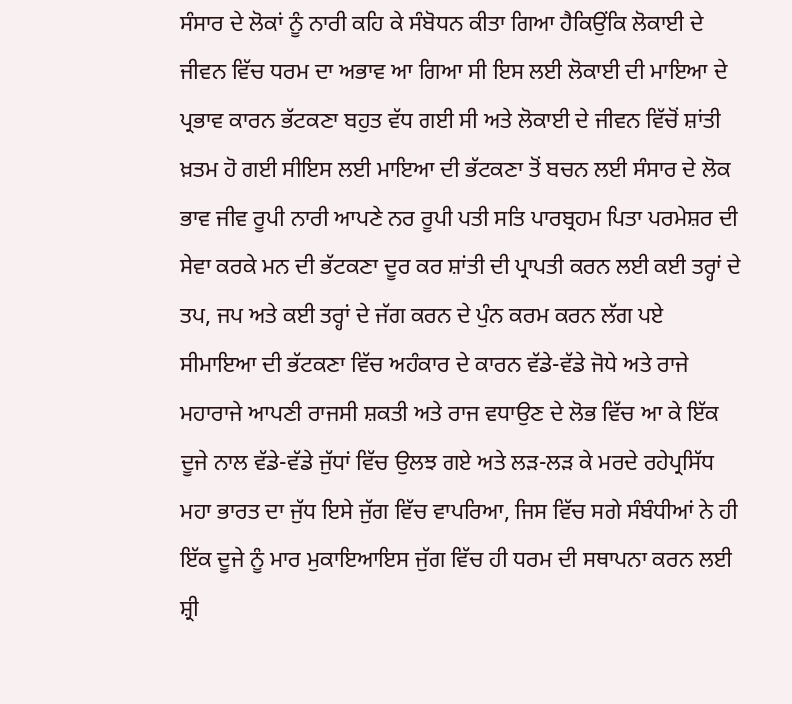ਸੰਸਾਰ ਦੇ ਲੋਕਾਂ ਨੂੰ ਨਾਰੀ ਕਹਿ ਕੇ ਸੰਬੋਧਨ ਕੀਤਾ ਗਿਆ ਹੈਕਿਉਂਕਿ ਲੋਕਾਈ ਦੇ ਜੀਵਨ ਵਿੱਚ ਧਰਮ ਦਾ ਅਭਾਵ ਆ ਗਿਆ ਸੀ ਇਸ ਲਈ ਲੋਕਾਈ ਦੀ ਮਾਇਆ ਦੇ ਪ੍ਰਭਾਵ ਕਾਰਨ ਭੱਟਕਣਾ ਬਹੁਤ ਵੱਧ ਗਈ ਸੀ ਅਤੇ ਲੋਕਾਈ ਦੇ ਜੀਵਨ ਵਿੱਚੋਂ ਸ਼ਾਂਤੀ ਖ਼ਤਮ ਹੋ ਗਈ ਸੀਇਸ ਲਈ ਮਾਇਆ ਦੀ ਭੱਟਕਣਾ ਤੋਂ ਬਚਨ ਲਈ ਸੰਸਾਰ ਦੇ ਲੋਕ ਭਾਵ ਜੀਵ ਰੂਪੀ ਨਾਰੀ ਆਪਣੇ ਨਰ ਰੂਪੀ ਪਤੀ ਸਤਿ ਪਾਰਬ੍ਰਹਮ ਪਿਤਾ ਪਰਮੇਸ਼ਰ ਦੀ ਸੇਵਾ ਕਰਕੇ ਮਨ ਦੀ ਭੱਟਕਣਾ ਦੂਰ ਕਰ ਸ਼ਾਂਤੀ ਦੀ ਪ੍ਰਾਪਤੀ ਕਰਨ ਲਈ ਕਈ ਤਰ੍ਹਾਂ ਦੇ ਤਪ, ਜਪ ਅਤੇ ਕਈ ਤਰ੍ਹਾਂ ਦੇ ਜੱਗ ਕਰਨ ਦੇ ਪੁੰਨ ਕਰਮ ਕਰਨ ਲੱਗ ਪਏ ਸੀਮਾਇਆ ਦੀ ਭੱਟਕਣਾ ਵਿੱਚ ਅਹੰਕਾਰ ਦੇ ਕਾਰਨ ਵੱਡੇ-ਵੱਡੇ ਜੋਧੇ ਅਤੇ ਰਾਜੇ ਮਹਾਰਾਜੇ ਆਪਣੀ ਰਾਜਸੀ ਸ਼ਕਤੀ ਅਤੇ ਰਾਜ ਵਧਾਉਣ ਦੇ ਲੋਭ ਵਿੱਚ ਆ ਕੇ ਇੱਕ ਦੂਜੇ ਨਾਲ ਵੱਡੇ-ਵੱਡੇ ਜੁੱਧਾਂ ਵਿੱਚ ਉਲਝ ਗਏ ਅਤੇ ਲੜ-ਲੜ ਕੇ ਮਰਦੇ ਰਹੇਪ੍ਰਸਿੱਧ ਮਹਾ ਭਾਰਤ ਦਾ ਜੁੱਧ ਇਸੇ ਜੁੱਗ ਵਿੱਚ ਵਾਪਰਿਆ, ਜਿਸ ਵਿੱਚ ਸਗੇ ਸੰਬੰਧੀਆਂ ਨੇ ਹੀ ਇੱਕ ਦੂਜੇ ਨੂੰ ਮਾਰ ਮੁਕਾਇਆਇਸ ਜੁੱਗ ਵਿੱਚ ਹੀ ਧਰਮ ਦੀ ਸਥਾਪਨਾ ਕਰਨ ਲਈ ਸ਼੍ਰੀ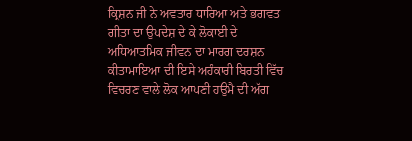ਕ੍ਰਿਸ਼ਨ ਜੀ ਨੇ ਅਵਤਾਰ ਧਾਰਿਆ ਅਤੇ ਭਗਵਤ ਗੀਤਾ ਦਾ ਉਪਦੇਸ਼ ਦੇ ਕੇ ਲੋਕਾਈ ਦੇ ਅਧਿਆਤਮਿਕ ਜੀਵਨ ਦਾ ਮਾਰਗ ਦਰਸ਼ਨ ਕੀਤਾਮਾਇਆ ਦੀ ਇਸੇ ਅਹੰਕਾਰੀ ਬਿਰਤੀ ਵਿੱਚ ਵਿਚਰਣ ਵਾਲੇ ਲੋਕ ਆਪਣੀ ਹਉਮੈ ਦੀ ਅੱਗ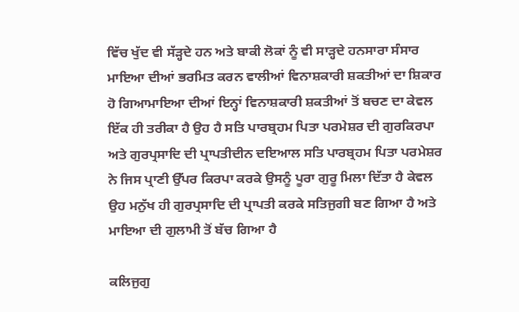ਵਿੱਚ ਖੁੱਦ ਵੀ ਸੱੜ੍ਹਦੇ ਹਨ ਅਤੇ ਬਾਕੀ ਲੋਕਾਂ ਨੂੰ ਵੀ ਸਾੜ੍ਹਦੇ ਹਨਸਾਰਾ ਸੰਸਾਰ ਮਾਇਆ ਦੀਆਂ ਭਰਮਿਤ ਕਰਨ ਵਾਲੀਆਂ ਵਿਨਾਸ਼ਕਾਰੀ ਸ਼ਕਤੀਆਂ ਦਾ ਸ਼ਿਕਾਰ ਹੋ ਗਿਆਮਾਇਆ ਦੀਆਂ ਇਨ੍ਹਾਂ ਵਿਨਾਸ਼ਕਾਰੀ ਸ਼ਕਤੀਆਂ ਤੋਂ ਬਚਣ ਦਾ ਕੇਵਲ ਇੱਕ ਹੀ ਤਰੀਕਾ ਹੈ ਉਹ ਹੈ ਸਤਿ ਪਾਰਬ੍ਰਹਮ ਪਿਤਾ ਪਰਮੇਸ਼ਰ ਦੀ ਗੁਰਕਿਰਪਾ ਅਤੇ ਗੁਰਪ੍ਰਸਾਦਿ ਦੀ ਪ੍ਰਾਪਤੀਦੀਨ ਦਇਆਲ ਸਤਿ ਪਾਰਬ੍ਰਹਮ ਪਿਤਾ ਪਰਮੇਸ਼ਰ ਨੇ ਜਿਸ ਪ੍ਰਾਣੀ ਉੱਪਰ ਕਿਰਪਾ ਕਰਕੇ ਉਸਨੂੰ ਪੂਰਾ ਗੁਰੂ ਮਿਲਾ ਦਿੱਤਾ ਹੈ ਕੇਵਲ ਉਹ ਮਨੁੱਖ ਹੀ ਗੁਰਪ੍ਰਸਾਦਿ ਦੀ ਪ੍ਰਾਪਤੀ ਕਰਕੇ ਸਤਿਜੁਗੀ ਬਣ ਗਿਆ ਹੈ ਅਤੇ ਮਾਇਆ ਦੀ ਗੁਲਾਮੀ ਤੋਂ ਬੱਚ ਗਿਆ ਹੈ

ਕਲਿਜੁਗੁ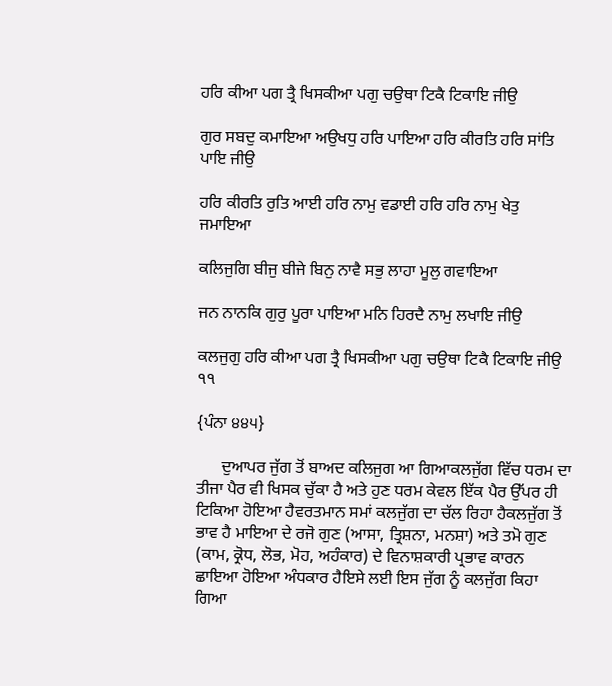ਹਰਿ ਕੀਆ ਪਗ ਤ੍ਰੈ ਖਿਸਕੀਆ ਪਗੁ ਚਉਥਾ ਟਿਕੈ ਟਿਕਾਇ ਜੀਉ

ਗੁਰ ਸਬਦੁ ਕਮਾਇਆ ਅਉਖਧੁ ਹਰਿ ਪਾਇਆ ਹਰਿ ਕੀਰਤਿ ਹਰਿ ਸਾਂਤਿ ਪਾਇ ਜੀਉ

ਹਰਿ ਕੀਰਤਿ ਰੁਤਿ ਆਈ ਹਰਿ ਨਾਮੁ ਵਡਾਈ ਹਰਿ ਹਰਿ ਨਾਮੁ ਖੇਤੁ ਜਮਾਇਆ

ਕਲਿਜੁਗਿ ਬੀਜੁ ਬੀਜੇ ਬਿਨੁ ਨਾਵੈ ਸਭੁ ਲਾਹਾ ਮੂਲੁ ਗਵਾਇਆ

ਜਨ ਨਾਨਕਿ ਗੁਰੁ ਪੂਰਾ ਪਾਇਆ ਮਨਿ ਹਿਰਦੈ ਨਾਮੁ ਲਖਾਇ ਜੀਉ

ਕਲਜੁਗੁ ਹਰਿ ਕੀਆ ਪਗ ਤ੍ਰੈ ਖਿਸਕੀਆ ਪਗੁ ਚਉਥਾ ਟਿਕੈ ਟਿਕਾਇ ਜੀਉ ੧੧

{ਪੰਨਾ ੪੪੫}

      ਦੁਆਪਰ ਜੁੱਗ ਤੋਂ ਬਾਅਦ ਕਲਿਜੁਗ ਆ ਗਿਆਕਲਜੁੱਗ ਵਿੱਚ ਧਰਮ ਦਾ ਤੀਜਾ ਪੈਰ ਵੀ ਖਿਸਕ ਚੁੱਕਾ ਹੈ ਅਤੇ ਹੁਣ ਧਰਮ ਕੇਵਲ ਇੱਕ ਪੈਰ ਉੱਪਰ ਹੀ ਟਿਕਿਆ ਹੋਇਆ ਹੈਵਰਤਮਾਨ ਸਮਾਂ ਕਲਜੁੱਗ ਦਾ ਚੱਲ ਰਿਹਾ ਹੈਕਲਜੁੱਗ ਤੋਂ ਭਾਵ ਹੈ ਮਾਇਆ ਦੇ ਰਜੋ ਗੁਣ (ਆਸਾ, ਤ੍ਰਿਸ਼ਨਾ, ਮਨਸ਼ਾ) ਅਤੇ ਤਮੋ ਗੁਣ (ਕਾਮ, ਕ੍ਰੋਧ, ਲੋਭ, ਮੋਹ, ਅਹੰਕਾਰ) ਦੇ ਵਿਨਾਸ਼ਕਾਰੀ ਪ੍ਰਭਾਵ ਕਾਰਨ ਛਾਇਆ ਹੋਇਆ ਅੰਧਕਾਰ ਹੈਇਸੇ ਲਈ ਇਸ ਜੁੱਗ ਨੂੰ ਕਲਜੁੱਗ ਕਿਹਾ ਗਿਆ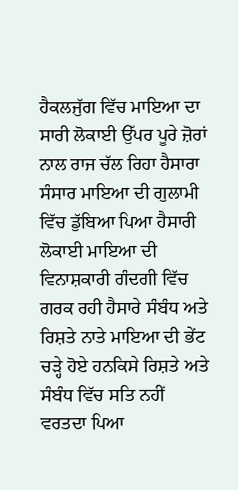ਹੈਕਲਜੁੱਗ ਵਿੱਚ ਮਾਇਆ ਦਾ ਸਾਰੀ ਲੋਕਾਈ ਉੱਪਰ ਪੂਰੇ ਜ਼ੋਰਾਂ ਨਾਲ ਰਾਜ ਚੱਲ ਰਿਹਾ ਹੈਸਾਰਾ ਸੰਸਾਰ ਮਾਇਆ ਦੀ ਗੁਲਾਮੀ ਵਿੱਚ ਡੁੱਬਿਆ ਪਿਆ ਹੈਸਾਰੀ ਲੋਕਾਈ ਮਾਇਆ ਦੀ ਵਿਨਾਸ਼ਕਾਰੀ ਗੰਦਗੀ ਵਿੱਚ ਗਰਕ ਰਹੀ ਹੈਸਾਰੇ ਸੰਬੰਧ ਅਤੇ ਰਿਸ਼ਤੇ ਨਾਤੇ ਮਾਇਆ ਦੀ ਭੇਂਟ ਚੜ੍ਹੇ ਹੋਏ ਹਨਕਿਸੇ ਰਿਸ਼ਤੇ ਅਤੇ ਸੰਬੰਧ ਵਿੱਚ ਸਤਿ ਨਹੀਂ ਵਰਤਦਾ ਪਿਆ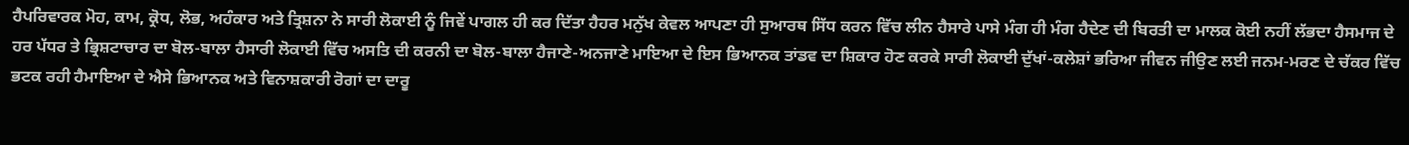ਹੈਪਰਿਵਾਰਕ ਮੋਹ, ਕਾਮ, ਕ੍ਰੋਧ, ਲੋਭ, ਅਹੰਕਾਰ ਅਤੇ ਤ੍ਰਿਸ਼ਨਾ ਨੇ ਸਾਰੀ ਲੋਕਾਈ ਨੂੰ ਜਿਵੇਂ ਪਾਗਲ ਹੀ ਕਰ ਦਿੱਤਾ ਹੈਹਰ ਮਨੁੱਖ ਕੇਵਲ ਆਪਣਾ ਹੀ ਸੁਆਰਥ ਸਿੱਧ ਕਰਨ ਵਿੱਚ ਲੀਨ ਹੈਸਾਰੇ ਪਾਸੇ ਮੰਗ ਹੀ ਮੰਗ ਹੈਦੇਣ ਦੀ ਬਿਰਤੀ ਦਾ ਮਾਲਕ ਕੋਈ ਨਹੀਂ ਲੱਭਦਾ ਹੈਸਮਾਜ ਦੇ ਹਰ ਪੱਧਰ ਤੇ ਭ੍ਰਿਸ਼ਟਾਚਾਰ ਦਾ ਬੋਲ-ਬਾਲਾ ਹੈਸਾਰੀ ਲੋਕਾਈ ਵਿੱਚ ਅਸਤਿ ਦੀ ਕਰਨੀ ਦਾ ਬੋਲ-ਬਾਲਾ ਹੈਜਾਣੇ-ਅਨਜਾਣੇ ਮਾਇਆ ਦੇ ਇਸ ਭਿਆਨਕ ਤਾਂਡਵ ਦਾ ਸ਼ਿਕਾਰ ਹੋਣ ਕਰਕੇ ਸਾਰੀ ਲੋਕਾਈ ਦੁੱਖਾਂ-ਕਲੇਸ਼ਾਂ ਭਰਿਆ ਜੀਵਨ ਜੀਉਣ ਲਈ ਜਨਮ-ਮਰਣ ਦੇ ਚੱਕਰ ਵਿੱਚ ਭਟਕ ਰਹੀ ਹੈਮਾਇਆ ਦੇ ਐਸੇ ਭਿਆਨਕ ਅਤੇ ਵਿਨਾਸ਼ਕਾਰੀ ਰੋਗਾਂ ਦਾ ਦਾਰੂ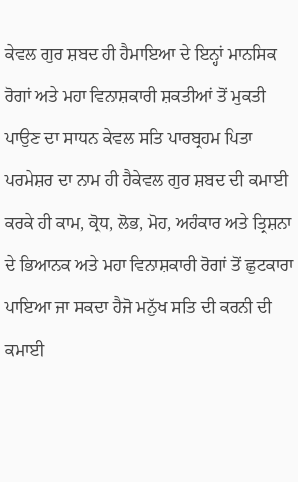ਕੇਵਲ ਗੁਰ ਸ਼ਬਦ ਹੀ ਹੈਮਾਇਆ ਦੇ ਇਨ੍ਹਾਂ ਮਾਨਸਿਕ ਰੋਗਾਂ ਅਤੇ ਮਹਾ ਵਿਨਾਸ਼ਕਾਰੀ ਸ਼ਕਤੀਆਂ ਤੋਂ ਮੁਕਤੀ ਪਾਉਣ ਦਾ ਸਾਧਨ ਕੇਵਲ ਸਤਿ ਪਾਰਬ੍ਰਹਮ ਪਿਤਾ ਪਰਮੇਸ਼ਰ ਦਾ ਨਾਮ ਹੀ ਹੈਕੇਵਲ ਗੁਰ ਸ਼ਬਦ ਦੀ ਕਮਾਈ ਕਰਕੇ ਹੀ ਕਾਮ, ਕ੍ਰੋਧ, ਲੋਭ, ਮੋਹ, ਅਹੰਕਾਰ ਅਤੇ ਤ੍ਰਿਸ਼ਨਾ ਦੇ ਭਿਆਨਕ ਅਤੇ ਮਹਾ ਵਿਨਾਸ਼ਕਾਰੀ ਰੋਗਾਂ ਤੋਂ ਛੁਟਕਾਰਾ ਪਾਇਆ ਜਾ ਸਕਦਾ ਹੈਜੋ ਮਨੁੱਖ ਸਤਿ ਦੀ ਕਰਨੀ ਦੀ ਕਮਾਈ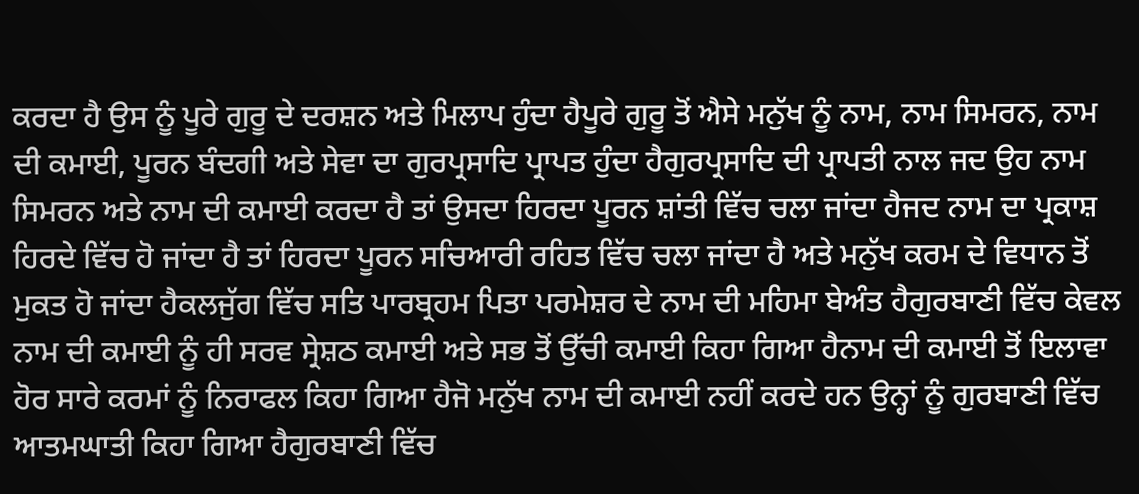ਕਰਦਾ ਹੈ ਉਸ ਨੂੰ ਪੂਰੇ ਗੁਰੂ ਦੇ ਦਰਸ਼ਨ ਅਤੇ ਮਿਲਾਪ ਹੁੰਦਾ ਹੈਪੂਰੇ ਗੁਰੂ ਤੋਂ ਐਸੇ ਮਨੁੱਖ ਨੂੰ ਨਾਮ, ਨਾਮ ਸਿਮਰਨ, ਨਾਮ ਦੀ ਕਮਾਈ, ਪੂਰਨ ਬੰਦਗੀ ਅਤੇ ਸੇਵਾ ਦਾ ਗੁਰਪ੍ਰਸਾਦਿ ਪ੍ਰਾਪਤ ਹੁੰਦਾ ਹੈਗੁਰਪ੍ਰਸਾਦਿ ਦੀ ਪ੍ਰਾਪਤੀ ਨਾਲ ਜਦ ਉਹ ਨਾਮ ਸਿਮਰਨ ਅਤੇ ਨਾਮ ਦੀ ਕਮਾਈ ਕਰਦਾ ਹੈ ਤਾਂ ਉਸਦਾ ਹਿਰਦਾ ਪੂਰਨ ਸ਼ਾਂਤੀ ਵਿੱਚ ਚਲਾ ਜਾਂਦਾ ਹੈਜਦ ਨਾਮ ਦਾ ਪ੍ਰਕਾਸ਼ ਹਿਰਦੇ ਵਿੱਚ ਹੋ ਜਾਂਦਾ ਹੈ ਤਾਂ ਹਿਰਦਾ ਪੂਰਨ ਸਚਿਆਰੀ ਰਹਿਤ ਵਿੱਚ ਚਲਾ ਜਾਂਦਾ ਹੈ ਅਤੇ ਮਨੁੱਖ ਕਰਮ ਦੇ ਵਿਧਾਨ ਤੋਂ ਮੁਕਤ ਹੋ ਜਾਂਦਾ ਹੈਕਲਜੁੱਗ ਵਿੱਚ ਸਤਿ ਪਾਰਬ੍ਰਹਮ ਪਿਤਾ ਪਰਮੇਸ਼ਰ ਦੇ ਨਾਮ ਦੀ ਮਹਿਮਾ ਬੇਅੰਤ ਹੈਗੁਰਬਾਣੀ ਵਿੱਚ ਕੇਵਲ ਨਾਮ ਦੀ ਕਮਾਈ ਨੂੰ ਹੀ ਸਰਵ ਸ੍ਰੇਸ਼ਠ ਕਮਾਈ ਅਤੇ ਸਭ ਤੋਂ ਉੱਚੀ ਕਮਾਈ ਕਿਹਾ ਗਿਆ ਹੈਨਾਮ ਦੀ ਕਮਾਈ ਤੋਂ ਇਲਾਵਾ ਹੋਰ ਸਾਰੇ ਕਰਮਾਂ ਨੂੰ ਨਿਰਾਫਲ ਕਿਹਾ ਗਿਆ ਹੈਜੋ ਮਨੁੱਖ ਨਾਮ ਦੀ ਕਮਾਈ ਨਹੀਂ ਕਰਦੇ ਹਨ ਉਨ੍ਹਾਂ ਨੂੰ ਗੁਰਬਾਣੀ ਵਿੱਚ ਆਤਮਘਾਤੀ ਕਿਹਾ ਗਿਆ ਹੈਗੁਰਬਾਣੀ ਵਿੱਚ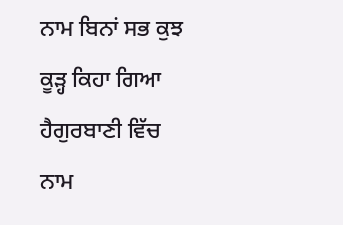ਨਾਮ ਬਿਨਾਂ ਸਭ ਕੁਝ ਕੂੜ੍ਹ ਕਿਹਾ ਗਿਆ ਹੈਗੁਰਬਾਣੀ ਵਿੱਚ ਨਾਮ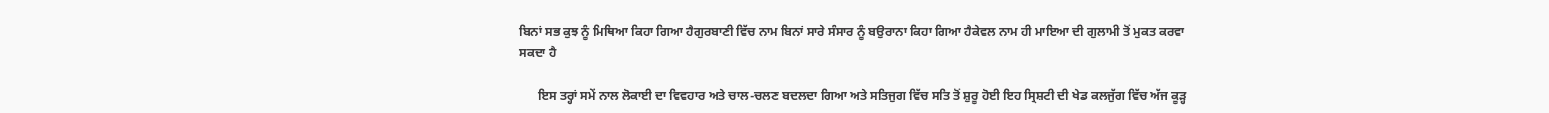ਬਿਨਾਂ ਸਭ ਕੁਝ ਨੂੰ ਮਿਥਿਆ ਕਿਹਾ ਗਿਆ ਹੈਗੁਰਬਾਣੀ ਵਿੱਚ ਨਾਮ ਬਿਨਾਂ ਸਾਰੇ ਸੰਸਾਰ ਨੂੰ ਬਉਰਾਨਾ ਕਿਹਾ ਗਿਆ ਹੈਕੇਵਲ ਨਾਮ ਹੀ ਮਾਇਆ ਦੀ ਗੁਲਾਮੀ ਤੋਂ ਮੁਕਤ ਕਰਵਾ ਸਕਦਾ ਹੈ

      ਇਸ ਤਰ੍ਹਾਂ ਸਮੇਂ ਨਾਲ ਲੋਕਾਈ ਦਾ ਵਿਵਹਾਰ ਅਤੇ ਚਾਲ-ਚਲਣ ਬਦਲਦਾ ਗਿਆ ਅਤੇ ਸਤਿਜੁਗ ਵਿੱਚ ਸਤਿ ਤੋਂ ਸ਼ੁਰੂ ਹੋਈ ਇਹ ਸ੍ਰਿਸ਼ਟੀ ਦੀ ਖੇਡ ਕਲਜੁੱਗ ਵਿੱਚ ਅੱਜ ਕੂੜ੍ਹ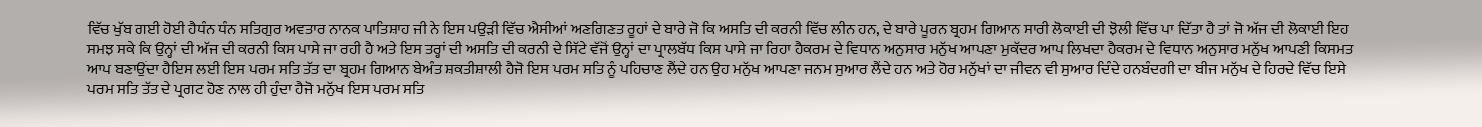ਵਿੱਚ ਖੁੱਬ ਗਈ ਹੋਈ ਹੈਧੰਨ ਧੰਨ ਸਤਿਗੁਰ ਅਵਤਾਰ ਨਾਨਕ ਪਾਤਿਸ਼ਾਹ ਜੀ ਨੇ ਇਸ ਪਉੜੀ ਵਿੱਚ ਐਸੀਆਂ ਅਣਗਿਣਤ ਰੂਹਾਂ ਦੇ ਬਾਰੇ ਜੋ ਕਿ ਅਸਤਿ ਦੀ ਕਰਨੀ ਵਿੱਚ ਲੀਨ ਹਨ, ਦੇ ਬਾਰੇ ਪੂਰਨ ਬ੍ਰਹਮ ਗਿਆਨ ਸਾਰੀ ਲੋਕਾਈ ਦੀ ਝੋਲੀ ਵਿੱਚ ਪਾ ਦਿੱਤਾ ਹੈ ਤਾਂ ਜੋ ਅੱਜ ਦੀ ਲੋਕਾਈ ਇਹ ਸਮਝ ਸਕੇ ਕਿ ਉਨ੍ਹਾਂ ਦੀ ਅੱਜ ਦੀ ਕਰਨੀ ਕਿਸ ਪਾਸੇ ਜਾ ਰਹੀ ਹੈ ਅਤੇ ਇਸ ਤਰ੍ਹਾਂ ਦੀ ਅਸਤਿ ਦੀ ਕਰਨੀ ਦੇ ਸਿੱਟੇ ਵੱਜੋਂ ਉਨ੍ਹਾਂ ਦਾ ਪ੍ਰਾਲਬੱਧ ਕਿਸ ਪਾਸੇ ਜਾ ਰਿਹਾ ਹੈਕਰਮ ਦੇ ਵਿਧਾਨ ਅਨੁਸਾਰ ਮਨੁੱਖ ਆਪਣਾ ਮੁਕੱਦਰ ਆਪ ਲਿਖਦਾ ਹੈਕਰਮ ਦੇ ਵਿਧਾਨ ਅਨੁਸਾਰ ਮਨੁੱਖ ਆਪਣੀ ਕਿਸਮਤ ਆਪ ਬਣਾਉਂਦਾ ਹੈਇਸ ਲਈ ਇਸ ਪਰਮ ਸਤਿ ਤੱਤ ਦਾ ਬ੍ਰਹਮ ਗਿਆਨ ਬੇਅੰਤ ਸ਼ਕਤੀਸ਼ਾਲੀ ਹੈਜੋ ਇਸ ਪਰਮ ਸਤਿ ਨੂੰ ਪਹਿਚਾਣ ਲੈਂਦੇ ਹਨ ਉਹ ਮਨੁੱਖ ਆਪਣਾ ਜਨਮ ਸੁਆਰ ਲੈਂਦੇ ਹਨ ਅਤੇ ਹੋਰ ਮਨੁੱਖਾਂ ਦਾ ਜੀਵਨ ਵੀ ਸੁਆਰ ਦਿੰਦੇ ਹਨਬੰਦਗੀ ਦਾ ਬੀਜ ਮਨੁੱਖ ਦੇ ਹਿਰਦੇ ਵਿੱਚ ਇਸੇ ਪਰਮ ਸਤਿ ਤੱਤ ਦੇ ਪ੍ਰਗਟ ਹੋਣ ਨਾਲ ਹੀ ਹੁੰਦਾ ਹੈਜੋ ਮਨੁੱਖ ਇਸ ਪਰਮ ਸਤਿ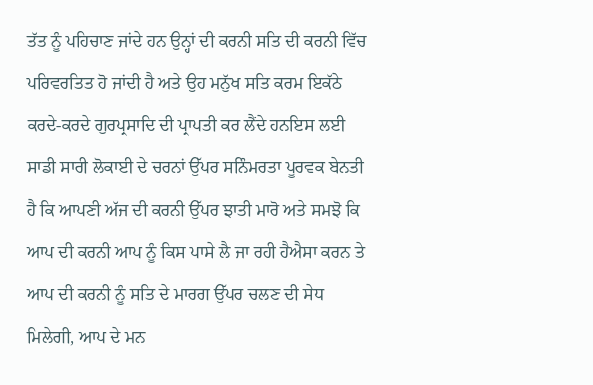ਤੱਤ ਨੂੰ ਪਹਿਚਾਣ ਜਾਂਦੇ ਹਨ ਉਨ੍ਹਾਂ ਦੀ ਕਰਨੀ ਸਤਿ ਦੀ ਕਰਨੀ ਵਿੱਚ ਪਰਿਵਰਤਿਤ ਹੋ ਜਾਂਦੀ ਹੈ ਅਤੇ ਉਹ ਮਨੁੱਖ ਸਤਿ ਕਰਮ ਇਕੱਠੇ ਕਰਦੇ-ਕਰਦੇ ਗੁਰਪ੍ਰਸਾਦਿ ਦੀ ਪ੍ਰਾਪਤੀ ਕਰ ਲੈਂਦੇ ਹਨਇਸ ਲਈ ਸਾਡੀ ਸਾਰੀ ਲੋਕਾਈ ਦੇ ਚਰਨਾਂ ਉੱਪਰ ਸਨਿੰਮਰਤਾ ਪੂਰਵਕ ਬੇਨਤੀ ਹੈ ਕਿ ਆਪਣੀ ਅੱਜ ਦੀ ਕਰਨੀ ਉੱਪਰ ਝਾਤੀ ਮਾਰੋ ਅਤੇ ਸਮਝੋ ਕਿ ਆਪ ਦੀ ਕਰਨੀ ਆਪ ਨੂੰ ਕਿਸ ਪਾਸੇ ਲੈ ਜਾ ਰਹੀ ਹੈਐਸਾ ਕਰਨ ਤੇ ਆਪ ਦੀ ਕਰਨੀ ਨੂੰ ਸਤਿ ਦੇ ਮਾਰਗ ਉੱਪਰ ਚਲਣ ਦੀ ਸੇਧ ਮਿਲੇਗੀ, ਆਪ ਦੇ ਮਨ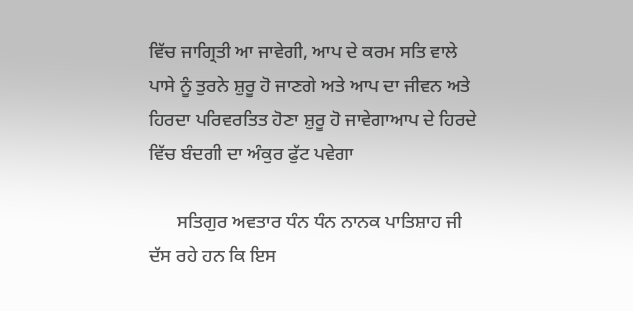ਵਿੱਚ ਜਾਗ੍ਰਿਤੀ ਆ ਜਾਵੇਗੀ, ਆਪ ਦੇ ਕਰਮ ਸਤਿ ਵਾਲੇ ਪਾਸੇ ਨੂੰ ਤੁਰਨੇ ਸ਼ੁਰੂ ਹੋ ਜਾਣਗੇ ਅਤੇ ਆਪ ਦਾ ਜੀਵਨ ਅਤੇ ਹਿਰਦਾ ਪਰਿਵਰਤਿਤ ਹੋਣਾ ਸ਼ੁਰੂ ਹੋ ਜਾਵੇਗਾਆਪ ਦੇ ਹਿਰਦੇ ਵਿੱਚ ਬੰਦਗੀ ਦਾ ਅੰਕੁਰ ਫੁੱਟ ਪਵੇਗਾ

      ਸਤਿਗੁਰ ਅਵਤਾਰ ਧੰਨ ਧੰਨ ਨਾਨਕ ਪਾਤਿਸ਼ਾਹ ਜੀ ਦੱਸ ਰਹੇ ਹਨ ਕਿ ਇਸ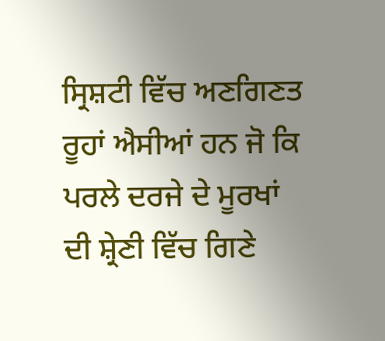ਸ੍ਰਿਸ਼ਟੀ ਵਿੱਚ ਅਣਗਿਣਤ ਰੂਹਾਂ ਐਸੀਆਂ ਹਨ ਜੋ ਕਿ ਪਰਲੇ ਦਰਜੇ ਦੇ ਮੂਰਖਾਂ ਦੀ ਸ਼੍ਰੇਣੀ ਵਿੱਚ ਗਿਣੇ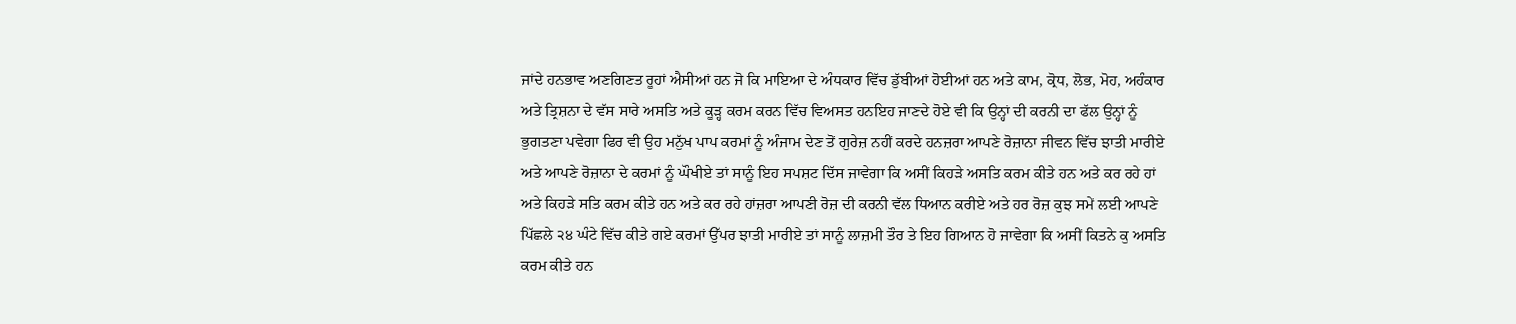ਜਾਂਦੇ ਹਨਭਾਵ ਅਣਗਿਣਤ ਰੂਹਾਂ ਐਸੀਆਂ ਹਨ ਜੋ ਕਿ ਮਾਇਆ ਦੇ ਅੰਧਕਾਰ ਵਿੱਚ ਡੁੱਬੀਆਂ ਹੋਈਆਂ ਹਨ ਅਤੇ ਕਾਮ, ਕ੍ਰੋਧ, ਲੋਭ, ਮੋਹ, ਅਹੰਕਾਰ ਅਤੇ ਤ੍ਰਿਸ਼ਨਾ ਦੇ ਵੱਸ ਸਾਰੇ ਅਸਤਿ ਅਤੇ ਕੂੜ੍ਹ ਕਰਮ ਕਰਨ ਵਿੱਚ ਵਿਅਸਤ ਹਨਇਹ ਜਾਣਦੇ ਹੋਏ ਵੀ ਕਿ ਉਨ੍ਹਾਂ ਦੀ ਕਰਨੀ ਦਾ ਫੱਲ ਉਨ੍ਹਾਂ ਨੂੰ ਭੁਗਤਣਾ ਪਵੇਗਾ ਫਿਰ ਵੀ ਉਹ ਮਨੁੱਖ ਪਾਪ ਕਰਮਾਂ ਨੂੰ ਅੰਜਾਮ ਦੇਣ ਤੋਂ ਗੁਰੇਜ਼ ਨਹੀਂ ਕਰਦੇ ਹਨਜ਼ਰਾ ਆਪਣੇ ਰੋਜ਼ਾਨਾ ਜੀਵਨ ਵਿੱਚ ਝਾਤੀ ਮਾਰੀਏ ਅਤੇ ਆਪਣੇ ਰੋਜ਼ਾਨਾ ਦੇ ਕਰਮਾਂ ਨੂੰ ਘੌਖੀਏ ਤਾਂ ਸਾਨੂੰ ਇਹ ਸਪਸ਼ਟ ਦਿੱਸ ਜਾਵੇਗਾ ਕਿ ਅਸੀਂ ਕਿਹੜੇ ਅਸਤਿ ਕਰਮ ਕੀਤੇ ਹਨ ਅਤੇ ਕਰ ਰਹੇ ਹਾਂ ਅਤੇ ਕਿਹੜੇ ਸਤਿ ਕਰਮ ਕੀਤੇ ਹਨ ਅਤੇ ਕਰ ਰਹੇ ਹਾਂਜ਼ਰਾ ਆਪਣੀ ਰੋਜ਼ ਦੀ ਕਰਨੀ ਵੱਲ ਧਿਆਨ ਕਰੀਏ ਅਤੇ ਹਰ ਰੋਜ਼ ਕੁਝ ਸਮੇਂ ਲਈ ਆਪਣੇ ਪਿੱਛਲੇ ੨੪ ਘੰਟੇ ਵਿੱਚ ਕੀਤੇ ਗਏ ਕਰਮਾਂ ਉੱਪਰ ਝਾਤੀ ਮਾਰੀਏ ਤਾਂ ਸਾਨੂੰ ਲਾਜ਼ਮੀ ਤੌਰ ਤੇ ਇਹ ਗਿਆਨ ਹੋ ਜਾਵੇਗਾ ਕਿ ਅਸੀਂ ਕਿਤਨੇ ਕੁ ਅਸਤਿ ਕਰਮ ਕੀਤੇ ਹਨ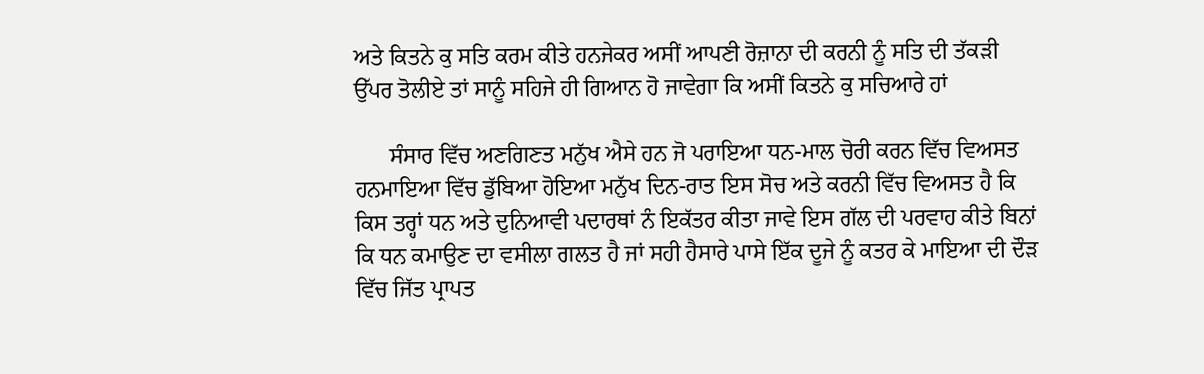ਅਤੇ ਕਿਤਨੇ ਕੁ ਸਤਿ ਕਰਮ ਕੀਤੇ ਹਨਜੇਕਰ ਅਸੀਂ ਆਪਣੀ ਰੋਜ਼ਾਨਾ ਦੀ ਕਰਨੀ ਨੂੰ ਸਤਿ ਦੀ ਤੱਕੜੀ ਉੱਪਰ ਤੋਲੀਏ ਤਾਂ ਸਾਨੂੰ ਸਹਿਜੇ ਹੀ ਗਿਆਨ ਹੋ ਜਾਵੇਗਾ ਕਿ ਅਸੀਂ ਕਿਤਨੇ ਕੁ ਸਚਿਆਰੇ ਹਾਂ

      ਸੰਸਾਰ ਵਿੱਚ ਅਣਗਿਣਤ ਮਨੁੱਖ ਐਸੇ ਹਨ ਜੋ ਪਰਾਇਆ ਧਨ-ਮਾਲ ਚੋਰੀ ਕਰਨ ਵਿੱਚ ਵਿਅਸਤ ਹਨਮਾਇਆ ਵਿੱਚ ਡੁੱਬਿਆ ਹੋਇਆ ਮਨੁੱਖ ਦਿਨ-ਰਾਤ ਇਸ ਸੋਚ ਅਤੇ ਕਰਨੀ ਵਿੱਚ ਵਿਅਸਤ ਹੈ ਕਿ ਕਿਸ ਤਰ੍ਹਾਂ ਧਨ ਅਤੇ ਦੁਨਿਆਵੀ ਪਦਾਰਥਾਂ ਨੰ ਇਕੱਤਰ ਕੀਤਾ ਜਾਵੇ ਇਸ ਗੱਲ ਦੀ ਪਰਵਾਹ ਕੀਤੇ ਬਿਨਾਂ ਕਿ ਧਨ ਕਮਾਉਣ ਦਾ ਵਸੀਲਾ ਗਲਤ ਹੈ ਜਾਂ ਸਹੀ ਹੈਸਾਰੇ ਪਾਸੇ ਇੱਕ ਦੂਜੇ ਨੂੰ ਕਤਰ ਕੇ ਮਾਇਆ ਦੀ ਦੌੜ ਵਿੱਚ ਜਿੱਤ ਪ੍ਰਾਪਤ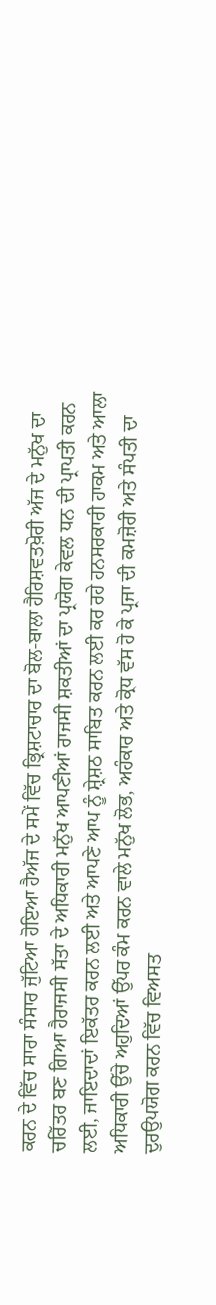ਕਰਨ ਦੇ ਵਿੱਚ ਸਾਰਾ ਸੰਸਾਰ ਜੁੱਟਿਆ ਹੋਇਆ ਹੈਅੱਜ ਦੇ ਸਮੇਂ ਵਿੱਚ ਭ੍ਰਿਸ਼ਟਾਚਾਰ ਦਾ ਬੋਲ-ਬਾਲਾ ਹੈਰਿਸ਼ਵਤਖ਼ੋਰੀ ਅੱਜ ਦੇ ਮਨੁੱਖ ਦਾ ਚਰਿੱਤਰ ਬਣ ਗਿਆ ਹੈਰਾਜਸੀ ਸੱਤਾ ਦੇ ਅਧਿਕਾਰੀ ਮਨੁੱਖ ਆਪਣੀਆਂ ਰਾਜਸੀ ਸ਼ਕਤੀਆਂ ਦਾ ਪ੍ਰਯੋਗ ਕੇਵਲ ਧਨ ਦੀ ਪ੍ਰਾਪਤੀ ਕਰਨ ਲਈ, ਜਾਇਦਾਦਾਂ ਇਕੱਤਰ ਕਰਨ ਲਈ ਅਤੇ ਆਪਣੇ ਆਪ ਨੂੰ ਸ਼੍ਰੇਸ਼ਠ ਸਾਬਿਤ ਕਰਨ ਲਈ ਕਰ ਰਹੇ ਹਨਸਰਕਾਰੀ ਹਾਕਮ ਅਤੇ ਆਲਾ ਅਧਿਕਾਰੀ ਉੱਚੇ ਅਹੁਦਿਆਂ ਉੱਪਰ ਕੰਮ ਕਰਨ ਵਾਲੇ ਮਨੁੱਖ ਲੋਭ, ਅਹੰਕਾਰ ਅਤੇ ਕ੍ਰੋਧ ਵੱਸ ਹੋ ਕੇ ਪ੍ਰਜਾ ਦੀ ਕਮਜ਼ੋਰੀ ਅਤੇ ਸੰਪਤੀ ਦਾ ਦੁਰਉਪਯੋਗ ਕਰਨ ਵਿੱਚ ਵਿਅਸਤ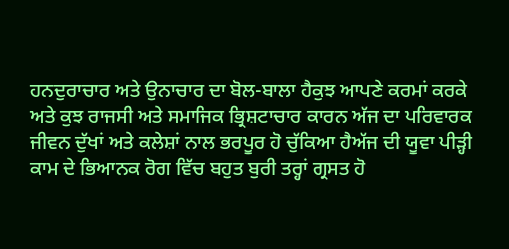ਹਨਦੁਰਾਚਾਰ ਅਤੇ ਉਨਾਚਾਰ ਦਾ ਬੋਲ-ਬਾਲਾ ਹੈਕੁਝ ਆਪਣੇ ਕਰਮਾਂ ਕਰਕੇ ਅਤੇ ਕੁਝ ਰਾਜਸੀ ਅਤੇ ਸਮਾਜਿਕ ਭ੍ਰਿਸ਼ਟਾਚਾਰ ਕਾਰਨ ਅੱਜ ਦਾ ਪਰਿਵਾਰਕ ਜੀਵਨ ਦੁੱਖਾਂ ਅਤੇ ਕਲੇਸ਼ਾਂ ਨਾਲ ਭਰਪੂਰ ਹੋ ਚੁੱਕਿਆ ਹੈਅੱਜ ਦੀ ਯੂਵਾ ਪੀੜ੍ਹੀ ਕਾਮ ਦੇ ਭਿਆਨਕ ਰੋਗ ਵਿੱਚ ਬਹੁਤ ਬੁਰੀ ਤਰ੍ਹਾਂ ਗ੍ਰਸਤ ਹੋ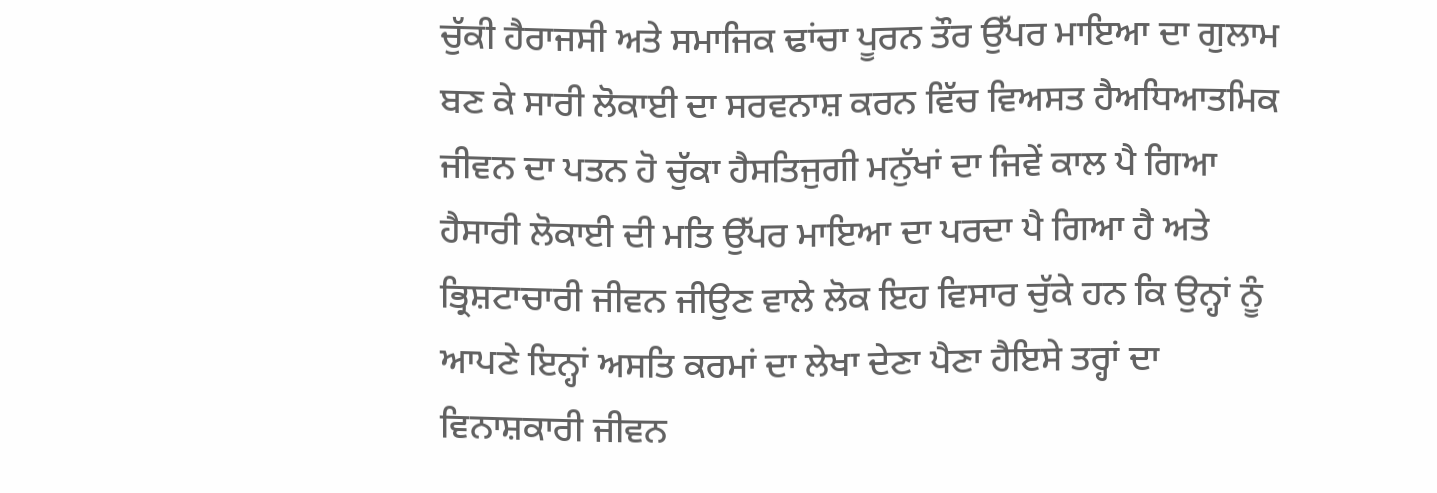ਚੁੱਕੀ ਹੈਰਾਜਸੀ ਅਤੇ ਸਮਾਜਿਕ ਢਾਂਚਾ ਪੂਰਨ ਤੌਰ ਉੱਪਰ ਮਾਇਆ ਦਾ ਗੁਲਾਮ ਬਣ ਕੇ ਸਾਰੀ ਲੋਕਾਈ ਦਾ ਸਰਵਨਾਸ਼ ਕਰਨ ਵਿੱਚ ਵਿਅਸਤ ਹੈਅਧਿਆਤਮਿਕ ਜੀਵਨ ਦਾ ਪਤਨ ਹੋ ਚੁੱਕਾ ਹੈਸਤਿਜੁਗੀ ਮਨੁੱਖਾਂ ਦਾ ਜਿਵੇਂ ਕਾਲ ਪੈ ਗਿਆ ਹੈਸਾਰੀ ਲੋਕਾਈ ਦੀ ਮਤਿ ਉੱਪਰ ਮਾਇਆ ਦਾ ਪਰਦਾ ਪੈ ਗਿਆ ਹੈ ਅਤੇ ਭ੍ਰਿਸ਼ਟਾਚਾਰੀ ਜੀਵਨ ਜੀਉਣ ਵਾਲੇ ਲੋਕ ਇਹ ਵਿਸਾਰ ਚੁੱਕੇ ਹਨ ਕਿ ਉਨ੍ਹਾਂ ਨੂੰ ਆਪਣੇ ਇਨ੍ਹਾਂ ਅਸਤਿ ਕਰਮਾਂ ਦਾ ਲੇਖਾ ਦੇਣਾ ਪੈਣਾ ਹੈਇਸੇ ਤਰ੍ਹਾਂ ਦਾ ਵਿਨਾਸ਼ਕਾਰੀ ਜੀਵਨ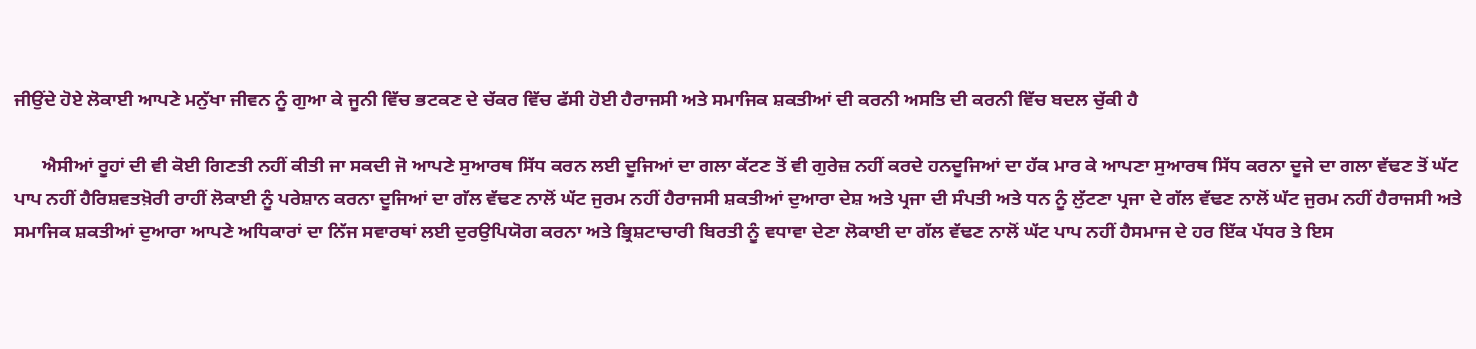ਜੀਉਂਦੇ ਹੋਏ ਲੋਕਾਈ ਆਪਣੇ ਮਨੁੱਖਾ ਜੀਵਨ ਨੂੰ ਗੁਆ ਕੇ ਜੂਨੀ ਵਿੱਚ ਭਟਕਣ ਦੇ ਚੱਕਰ ਵਿੱਚ ਫੱਸੀ ਹੋਈ ਹੈਰਾਜਸੀ ਅਤੇ ਸਮਾਜਿਕ ਸ਼ਕਤੀਆਂ ਦੀ ਕਰਨੀ ਅਸਤਿ ਦੀ ਕਰਨੀ ਵਿੱਚ ਬਦਲ ਚੁੱਕੀ ਹੈ

      ਐਸੀਆਂ ਰੂਹਾਂ ਦੀ ਵੀ ਕੋਈ ਗਿਣਤੀ ਨਹੀਂ ਕੀਤੀ ਜਾ ਸਕਦੀ ਜੋ ਆਪਣੇ ਸੁਆਰਥ ਸਿੱਧ ਕਰਨ ਲਈ ਦੂਜਿਆਂ ਦਾ ਗਲਾ ਕੱਟਣ ਤੋਂ ਵੀ ਗੁਰੇਜ਼ ਨਹੀਂ ਕਰਦੇ ਹਨਦੂਜਿਆਂ ਦਾ ਹੱਕ ਮਾਰ ਕੇ ਆਪਣਾ ਸੁਆਰਥ ਸਿੱਧ ਕਰਨਾ ਦੂਜੇ ਦਾ ਗਲਾ ਵੱਢਣ ਤੋਂ ਘੱਟ ਪਾਪ ਨਹੀਂ ਹੈਰਿਸ਼ਵਤਖ਼ੋਰੀ ਰਾਹੀਂ ਲੋਕਾਈ ਨੂੰ ਪਰੇਸ਼ਾਨ ਕਰਨਾ ਦੂਜਿਆਂ ਦਾ ਗੱਲ ਵੱਢਣ ਨਾਲੋਂ ਘੱਟ ਜੁਰਮ ਨਹੀਂ ਹੈਰਾਜਸੀ ਸ਼ਕਤੀਆਂ ਦੁਆਰਾ ਦੇਸ਼ ਅਤੇ ਪ੍ਰਜਾ ਦੀ ਸੰਪਤੀ ਅਤੇ ਧਨ ਨੂੰ ਲੁੱਟਣਾ ਪ੍ਰਜਾ ਦੇ ਗੱਲ ਵੱਢਣ ਨਾਲੋਂ ਘੱਟ ਜੁਰਮ ਨਹੀਂ ਹੈਰਾਜਸੀ ਅਤੇ ਸਮਾਜਿਕ ਸ਼ਕਤੀਆਂ ਦੁਆਰਾ ਆਪਣੇ ਅਧਿਕਾਰਾਂ ਦਾ ਨਿੱਜ ਸਵਾਰਥਾਂ ਲਈ ਦੁਰਉਪਿਯੋਗ ਕਰਨਾ ਅਤੇ ਭ੍ਰਿਸ਼ਟਾਚਾਰੀ ਬਿਰਤੀ ਨੂੰ ਵਧਾਵਾ ਦੇਣਾ ਲੋਕਾਈ ਦਾ ਗੱਲ ਵੱਢਣ ਨਾਲੋਂ ਘੱਟ ਪਾਪ ਨਹੀਂ ਹੈਸਮਾਜ ਦੇ ਹਰ ਇੱਕ ਪੱਧਰ ਤੇ ਇਸ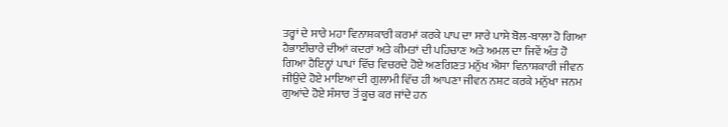ਤਰ੍ਹਾਂ ਦੇ ਸਾਰੇ ਮਹਾ ਵਿਨਾਸ਼ਕਾਰੀ ਕਰਮਾਂ ਕਰਕੇ ਪਾਪ ਦਾ ਸਾਰੇ ਪਾਸੇ ਬੋਲ-ਬਾਲਾ ਹੋ ਗਿਆ ਹੈਭਾਈਚਾਰੇ ਦੀਆਂ ਕਦਰਾਂ ਅਤੇ ਕੀਮਤਾਂ ਦੀ ਪਹਿਚਾਣ ਅਤੇ ਅਮਲ ਦਾ ਜਿਵੇਂ ਅੰਤ ਹੋ ਗਿਆ ਹੈਇਨ੍ਹਾਂ ਪਾਪਾਂ ਵਿੱਚ ਵਿਚਰਦੇ ਹੋਏ ਅਣਗਿਣਤ ਮਨੁੱਖ ਐਸਾ ਵਿਨਾਸ਼ਕਾਰੀ ਜੀਵਨ ਜੀਉਂਦੇ ਹੋਏ ਮਾਇਆ ਦੀ ਗੁਲਾਮੀ ਵਿੱਚ ਹੀ ਆਪਣਾ ਜੀਵਨ ਨਸ਼ਟ ਕਰਕੇ ਮਨੁੱਖਾ ਜਨਮ ਗੁਆਂਦੇ ਹੋਏ ਸੰਸਾਰ ਤੋਂ ਕੂਚ ਕਰ ਜਾਂਦੇ ਹਨ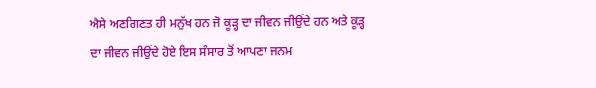ਐਸੇ ਅਣਗਿਣਤ ਹੀ ਮਨੁੱਖ ਹਨ ਜੋ ਕੂੜ੍ਹ ਦਾ ਜੀਵਨ ਜੀਉਂਦੇ ਹਨ ਅਤੇ ਕੂੜ੍ਹ ਦਾ ਜੀਵਨ ਜੀਉਂਦੇ ਹੋਏ ਇਸ ਸੰਸਾਰ ਤੋਂ ਆਪਣਾ ਜਨਮ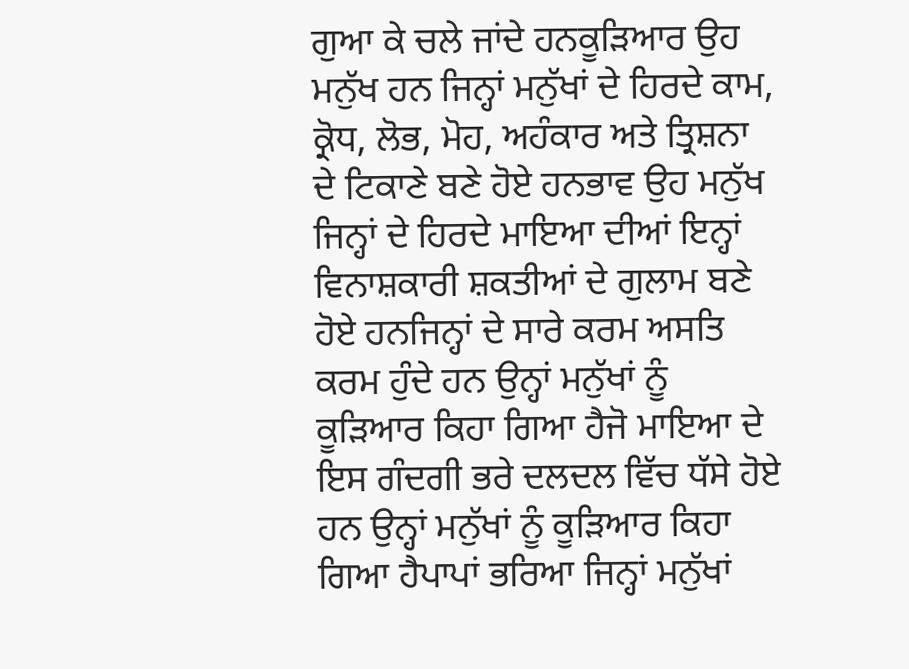ਗੁਆ ਕੇ ਚਲੇ ਜਾਂਦੇ ਹਨਕੂੜਿਆਰ ਉਹ ਮਨੁੱਖ ਹਨ ਜਿਨ੍ਹਾਂ ਮਨੁੱਖਾਂ ਦੇ ਹਿਰਦੇ ਕਾਮ, ਕ੍ਰੋਧ, ਲੋਭ, ਮੋਹ, ਅਹੰਕਾਰ ਅਤੇ ਤ੍ਰਿਸ਼ਨਾ ਦੇ ਟਿਕਾਣੇ ਬਣੇ ਹੋਏ ਹਨਭਾਵ ਉਹ ਮਨੁੱਖ ਜਿਨ੍ਹਾਂ ਦੇ ਹਿਰਦੇ ਮਾਇਆ ਦੀਆਂ ਇਨ੍ਹਾਂ ਵਿਨਾਸ਼ਕਾਰੀ ਸ਼ਕਤੀਆਂ ਦੇ ਗੁਲਾਮ ਬਣੇ ਹੋਏ ਹਨਜਿਨ੍ਹਾਂ ਦੇ ਸਾਰੇ ਕਰਮ ਅਸਤਿ ਕਰਮ ਹੁੰਦੇ ਹਨ ਉਨ੍ਹਾਂ ਮਨੁੱਖਾਂ ਨੂੰ ਕੂੜਿਆਰ ਕਿਹਾ ਗਿਆ ਹੈਜੋ ਮਾਇਆ ਦੇ ਇਸ ਗੰਦਗੀ ਭਰੇ ਦਲਦਲ ਵਿੱਚ ਧੱਸੇ ਹੋਏ ਹਨ ਉਨ੍ਹਾਂ ਮਨੁੱਖਾਂ ਨੂੰ ਕੂੜਿਆਰ ਕਿਹਾ ਗਿਆ ਹੈਪਾਪਾਂ ਭਰਿਆ ਜਿਨ੍ਹਾਂ ਮਨੁੱਖਾਂ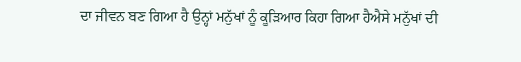ਦਾ ਜੀਵਨ ਬਣ ਗਿਆ ਹੈ ਉਨ੍ਹਾਂ ਮਨੁੱਖਾਂ ਨੂੰ ਕੂੜਿਆਰ ਕਿਹਾ ਗਿਆ ਹੈਐਸੇ ਮਨੁੱਖਾਂ ਦੀ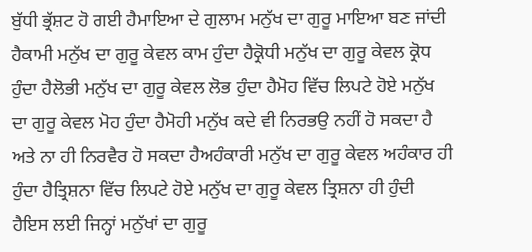ਬੁੱਧੀ ਭ੍ਰੱਸ਼ਟ ਹੋ ਗਈ ਹੈਮਾਇਆ ਦੇ ਗੁਲਾਮ ਮਨੁੱਖ ਦਾ ਗੁਰੂ ਮਾਇਆ ਬਣ ਜਾਂਦੀ ਹੈਕਾਮੀ ਮਨੁੱਖ ਦਾ ਗੁਰੂ ਕੇਵਲ ਕਾਮ ਹੁੰਦਾ ਹੈਕ੍ਰੋਧੀ ਮਨੁੱਖ ਦਾ ਗੁਰੂ ਕੇਵਲ ਕ੍ਰੋਧ ਹੁੰਦਾ ਹੈਲੋਭੀ ਮਨੁੱਖ ਦਾ ਗੁਰੂ ਕੇਵਲ ਲੋਭ ਹੁੰਦਾ ਹੈਮੋਹ ਵਿੱਚ ਲਿਪਟੇ ਹੋਏ ਮਨੁੱਖ ਦਾ ਗੁਰੂ ਕੇਵਲ ਮੋਹ ਹੁੰਦਾ ਹੈਮੋਹੀ ਮਨੁੱਖ ਕਦੇ ਵੀ ਨਿਰਭਉ ਨਹੀਂ ਹੋ ਸਕਦਾ ਹੈ ਅਤੇ ਨਾ ਹੀ ਨਿਰਵੈਰ ਹੋ ਸਕਦਾ ਹੈਅਹੰਕਾਰੀ ਮਨੁੱਖ ਦਾ ਗੁਰੂ ਕੇਵਲ ਅਹੰਕਾਰ ਹੀ ਹੁੰਦਾ ਹੈਤ੍ਰਿਸ਼ਨਾ ਵਿੱਚ ਲਿਪਟੇ ਹੋਏ ਮਨੁੱਖ ਦਾ ਗੁਰੂ ਕੇਵਲ ਤ੍ਰਿਸ਼ਨਾ ਹੀ ਹੁੰਦੀ ਹੈਇਸ ਲਈ ਜਿਨ੍ਹਾਂ ਮਨੁੱਖਾਂ ਦਾ ਗੁਰੂ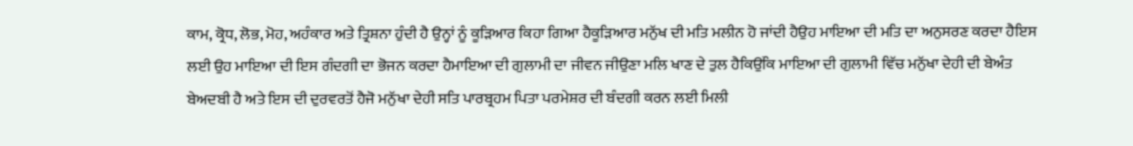ਕਾਮ, ਕ੍ਰੋਧ, ਲੋਭ, ਮੋਹ, ਅਹੰਕਾਰ ਅਤੇ ਤ੍ਰਿਸ਼ਨਾ ਹੁੰਦੀ ਹੈ ਉਨ੍ਹਾਂ ਨੂੰ ਕੂੜਿਆਰ ਕਿਹਾ ਗਿਆ ਹੈਕੂੜਿਆਰ ਮਨੁੱਖ ਦੀ ਮਤਿ ਮਲੀਨ ਹੋ ਜਾਂਦੀ ਹੈਉਹ ਮਾਇਆ ਦੀ ਮਤਿ ਦਾ ਅਨੁਸਰਣ ਕਰਦਾ ਹੈਇਸ ਲਈ ਉਹ ਮਾਇਆ ਦੀ ਇਸ ਗੰਦਗੀ ਦਾ ਭੋਜਨ ਕਰਦਾ ਹੈਮਾਇਆ ਦੀ ਗੁਲਾਮੀ ਦਾ ਜੀਵਨ ਜੀਉਣਾ ਮਲਿ ਖਾਣ ਦੇ ਤੁਲ ਹੈਕਿਉਂਕਿ ਮਾਇਆ ਦੀ ਗੁਲਾਮੀ ਵਿੱਚ ਮਨੁੱਖਾ ਦੇਹੀ ਦੀ ਬੇਅੰਤ ਬੇਅਦਬੀ ਹੈ ਅਤੇ ਇਸ ਦੀ ਦੁਰਵਰਤੋਂ ਹੈਜੋ ਮਨੁੱਖਾ ਦੇਹੀ ਸਤਿ ਪਾਰਬ੍ਰਹਮ ਪਿਤਾ ਪਰਮੇਸ਼ਰ ਦੀ ਬੰਦਗੀ ਕਰਨ ਲਈ ਮਿਲੀ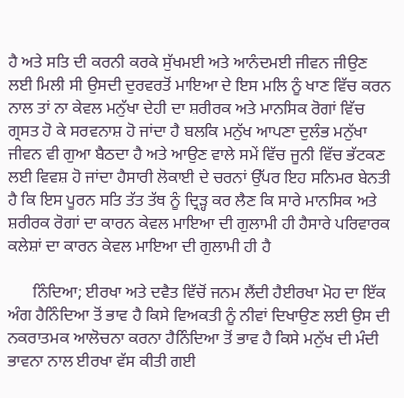ਹੈ ਅਤੇ ਸਤਿ ਦੀ ਕਰਨੀ ਕਰਕੇ ਸੁੱਖਮਈ ਅਤੇ ਆਨੰਦਮਈ ਜੀਵਨ ਜੀਉਣ ਲਈ ਮਿਲੀ ਸੀ ਉਸਦੀ ਦੁਰਵਰਤੋਂ ਮਾਇਆ ਦੇ ਇਸ ਮਲਿ ਨੂੰ ਖਾਣ ਵਿੱਚ ਕਰਨ ਨਾਲ ਤਾਂ ਨਾ ਕੇਵਲ ਮਨੁੱਖਾ ਦੇਹੀ ਦਾ ਸ਼ਰੀਰਕ ਅਤੇ ਮਾਨਸਿਕ ਰੋਗਾਂ ਵਿੱਚ ਗ੍ਰਸਤ ਹੋ ਕੇ ਸਰਵਨਾਸ਼ ਹੋ ਜਾਂਦਾ ਹੈ ਬਲਕਿ ਮਨੁੱਖ ਆਪਣਾ ਦੁਲੰਭ ਮਨੁੱਖਾ ਜੀਵਨ ਵੀ ਗੁਆ ਬੈਠਦਾ ਹੈ ਅਤੇ ਆਉਣ ਵਾਲੇ ਸਮੇਂ ਵਿੱਚ ਜੂਨੀ ਵਿੱਚ ਭੱਟਕਣ ਲਈ ਵਿਵਸ਼ ਹੋ ਜਾਂਦਾ ਹੈਸਾਰੀ ਲੋਕਾਈ ਦੇ ਚਰਨਾਂ ਉੱਪਰ ਇਹ ਸਨਿਮਰ ਬੇਨਤੀ ਹੈ ਕਿ ਇਸ ਪੂਰਨ ਸਤਿ ਤੱਤ ਤੱਥ ਨੂੰ ਦ੍ਰਿੜ੍ਹ ਕਰ ਲੈਣ ਕਿ ਸਾਰੇ ਮਾਨਸਿਕ ਅਤੇ ਸ਼ਰੀਰਕ ਰੋਗਾਂ ਦਾ ਕਾਰਨ ਕੇਵਲ ਮਾਇਆ ਦੀ ਗੁਲਾਮੀ ਹੀ ਹੈਸਾਰੇ ਪਰਿਵਾਰਕ ਕਲੇਸ਼ਾਂ ਦਾ ਕਾਰਨ ਕੇਵਲ ਮਾਇਆ ਦੀ ਗੁਲਾਮੀ ਹੀ ਹੈ

      ਨਿੰਦਿਆ; ਈਰਖਾ ਅਤੇ ਦਵੈਤ ਵਿੱਚੋਂ ਜਨਮ ਲੈਂਦੀ ਹੈਈਰਖਾ ਮੋਹ ਦਾ ਇੱਕ ਅੰਗ ਹੈਨਿੰਦਿਆ ਤੋਂ ਭਾਵ ਹੈ ਕਿਸੇ ਵਿਅਕਤੀ ਨੂੰ ਨੀਵਾਂ ਦਿਖਾਉਣ ਲਈ ਉਸ ਦੀ ਨਕਰਾਤਮਕ ਆਲੋਚਨਾ ਕਰਨਾ ਹੈਨਿੰਦਿਆ ਤੋਂ ਭਾਵ ਹੈ ਕਿਸੇ ਮਨੁੱਖ ਦੀ ਮੰਦੀ ਭਾਵਨਾ ਨਾਲ ਈਰਖਾ ਵੱਸ ਕੀਤੀ ਗਈ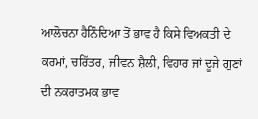ਆਲੋਚਨਾ ਹੈਨਿੰਦਿਆ ਤੋਂ ਭਾਵ ਹੈ ਕਿਸੇ ਵਿਅਕਤੀ ਦੇ ਕਰਮਾਂ, ਚਰਿੱਤਰ, ਜੀਵਨ ਸ਼ੈਲੀ, ਵਿਹਾਰ ਜਾਂ ਦੂਜੇ ਗੁਣਾਂ ਦੀ ਨਕਰਾਤਮਕ ਭਾਵ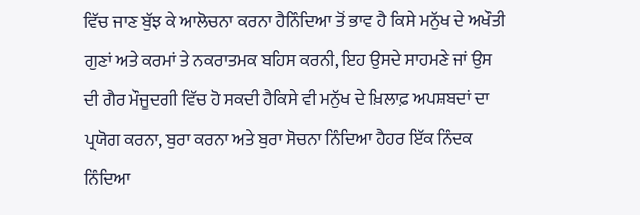ਵਿੱਚ ਜਾਣ ਬੁੱਝ ਕੇ ਆਲੋਚਨਾ ਕਰਨਾ ਹੈਨਿੰਦਿਆ ਤੋਂ ਭਾਵ ਹੈ ਕਿਸੇ ਮਨੁੱਖ ਦੇ ਅਖੌਤੀ ਗੁਣਾਂ ਅਤੇ ਕਰਮਾਂ ਤੇ ਨਕਰਾਤਮਕ ਬਹਿਸ ਕਰਨੀ, ਇਹ ਉਸਦੇ ਸਾਹਮਣੇ ਜਾਂ ਉਸ ਦੀ ਗੈਰ ਮੌਜੂਦਗੀ ਵਿੱਚ ਹੋ ਸਕਦੀ ਹੈਕਿਸੇ ਵੀ ਮਨੁੱਖ ਦੇ ਖ਼ਿਲਾਫ਼ ਅਪਸ਼ਬਦਾਂ ਦਾ ਪ੍ਰਯੋਗ ਕਰਨਾ, ਬੁਰਾ ਕਰਨਾ ਅਤੇ ਬੁਰਾ ਸੋਚਨਾ ਨਿੰਦਿਆ ਹੈਹਰ ਇੱਕ ਨਿੰਦਕ ਨਿੰਦਿਆ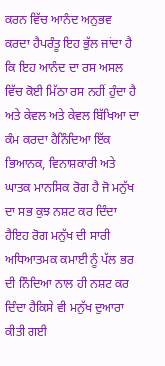ਕਰਨ ਵਿੱਚ ਆਨੰਦ ਅਨੁਭਵ ਕਰਦਾ ਹੈਪਰੰਤੂ ਇਹ ਭੁੱਲ ਜਾਂਦਾ ਹੈ ਕਿ ਇਹ ਆਨੰਦ ਦਾ ਰਸ ਅਸਲ ਵਿੱਚ ਕੋਈ ਮਿੱਠਾ ਰਸ ਨਹੀਂ ਹੁੰਦਾ ਹੈ ਅਤੇ ਕੇਵਲ ਅਤੇ ਕੇਵਲ ਬਿੱਖਿਆ ਦਾ ਕੰਮ ਕਰਦਾ ਹੈਨਿੰਦਿਆ ਇੱਕ ਭਿਆਨਕ, ਵਿਨਾਸ਼ਕਾਰੀ ਅਤੇ ਘਾਤਕ ਮਾਨਸਿਕ ਰੋਗ ਹੈ ਜੋ ਮਨੁੱਖ ਦਾ ਸਭ ਕੁਝ ਨਸ਼ਟ ਕਰ ਦਿੰਦਾ ਹੈਇਹ ਰੋਗ ਮਨੁੱਖ ਦੀ ਸਾਰੀ ਅਧਿਆਤਮਕ ਕਮਾਈ ਨੂੰ ਪੱਲ ਭਰ ਦੀ ਨਿੰਦਿਆ ਨਾਲ ਹੀ ਨਸ਼ਟ ਕਰ ਦਿੰਦਾ ਹੈਕਿਸੇ ਵੀ ਮਨੁੱਖ ਦੁਆਰਾ ਕੀਤੀ ਗਈ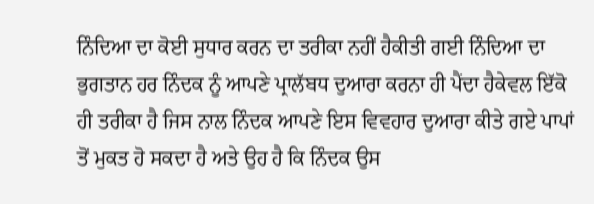ਨਿੰਦਿਆ ਦਾ ਕੋਈ ਸੁਧਾਰ ਕਰਨ ਦਾ ਤਰੀਕਾ ਨਹੀਂ ਹੈਕੀਤੀ ਗਈ ਨਿੰਦਿਆ ਦਾ ਭੁਗਤਾਨ ਹਰ ਨਿੰਦਕ ਨੂੰ ਆਪਣੇ ਪ੍ਰਾਲੱਬਧ ਦੁਆਰਾ ਕਰਨਾ ਹੀ ਪੈਂਦਾ ਹੈਕੇਵਲ ਇੱਕੋ ਹੀ ਤਰੀਕਾ ਹੈ ਜਿਸ ਨਾਲ ਨਿੰਦਕ ਆਪਣੇ ਇਸ ਵਿਵਹਾਰ ਦੁਆਰਾ ਕੀਤੇ ਗਏ ਪਾਪਾਂ ਤੋਂ ਮੁਕਤ ਹੋ ਸਕਦਾ ਹੈ ਅਤੇ ਉਹ ਹੈ ਕਿ ਨਿੰਦਕ ਉਸ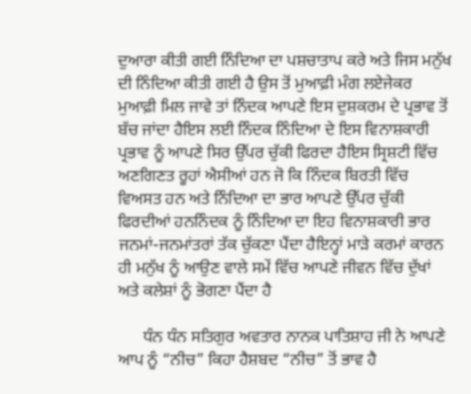ਦੁਆਰਾ ਕੀਤੀ ਗਈ ਨਿੰਦਿਆ ਦਾ ਪਸ਼ਚਾਤਾਪ ਕਰੇ ਅਤੇ ਜਿਸ ਮਨੁੱਖ ਦੀ ਨਿੰਦਿਆ ਕੀਤੀ ਗਈ ਹੈ ਉਸ ਤੋਂ ਮੁਆਫ਼ੀ ਮੰਗ ਲਏਜੇਕਰ ਮੁਆਫ਼ੀ ਮਿਲ ਜਾਵੇ ਤਾਂ ਨਿੰਦਕ ਆਪਣੇ ਇਸ ਦੁਸ਼ਕਰਮ ਦੇ ਪ੍ਰਭਾਵ ਤੋਂ ਬੱਚ ਜਾਂਦਾ ਹੈਇਸ ਲਈ ਨਿੰਦਕ ਨਿੰਦਿਆ ਦੇ ਇਸ ਵਿਨਾਸ਼ਕਾਰੀ ਪ੍ਰਭਾਵ ਨੂੰ ਆਪਣੇ ਸਿਰ ਉੱਪਰ ਚੁੱਕੀ ਫਿਰਦਾ ਹੈਇਸ ਸ੍ਰਿਸ਼ਟੀ ਵਿੱਚ ਅਣਗਿਣਤ ਰੂਹਾਂ ਐਸੀਆਂ ਹਨ ਜੋ ਕਿ ਨਿੰਦਕ ਬਿਰਤੀ ਵਿੱਚ ਵਿਅਸਤ ਹਨ ਅਤੇ ਨਿੰਦਿਆ ਦਾ ਭਾਰ ਆਪਣੇ ਉੱਪਰ ਚੁੱਕੀ ਫਿਰਦੀਆਂ ਹਨਨਿੰਦਕ ਨੂੰ ਨਿੰਦਿਆ ਦਾ ਇਹ ਵਿਨਾਸ਼ਕਾਰੀ ਭਾਰ ਜਨਮਾਂ-ਜਨਮਾਂਤਰਾਂ ਤੱਕ ਚੁੱਕਣਾ ਪੈਂਦਾ ਹੈਇਨ੍ਹਾਂ ਮਾੜੇ ਕਰਮਾਂ ਕਾਰਨ ਹੀ ਮਨੁੱਖ ਨੂੰ ਆਉਣ ਵਾਲੇ ਸਮੇਂ ਵਿੱਚ ਆਪਣੇ ਜੀਵਨ ਵਿੱਚ ਦੁੱਖਾਂ ਅਤੇ ਕਲੇਸ਼ਾਂ ਨੂੰ ਭੋਗਣਾ ਪੈਂਦਾ ਹੈ

      ਧੰਨ ਧੰਨ ਸਤਿਗੁਰ ਅਵਤਾਰ ਨਾਨਕ ਪਾਤਿਸ਼ਾਹ ਜੀ ਨੇ ਆਪਣੇ ਆਪ ਨੂੰ “ਨੀਚ” ਕਿਹਾ ਹੈਸ਼ਬਦ “ਨੀਚ” ਤੋਂ ਭਾਵ ਹੈ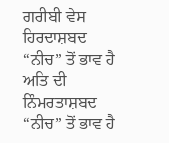ਗਰੀਬੀ ਵੇਸ ਹਿਰਦਾਸ਼ਬਦ “ਨੀਚ” ਤੋਂ ਭਾਵ ਹੈ ਅਤਿ ਦੀ ਨਿੰਮਰਤਾਸ਼ਬਦ “ਨੀਚ” ਤੋਂ ਭਾਵ ਹੈ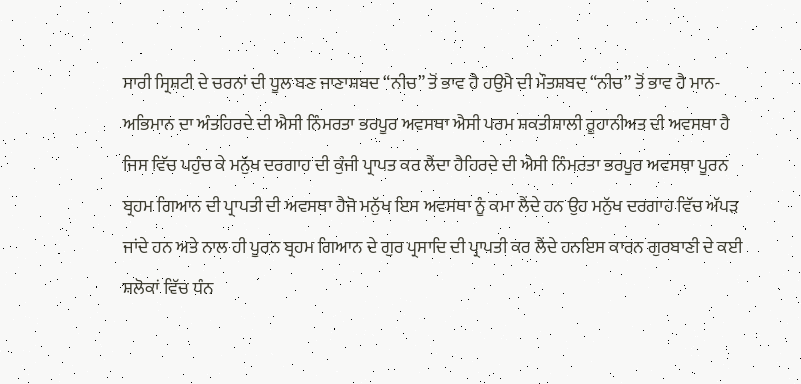ਸਾਰੀ ਸ੍ਰਿਸ਼ਟੀ ਦੇ ਚਰਨਾਂ ਦੀ ਧੂਲ ਬਣ ਜਾਣਾਸ਼ਬਦ “ਨੀਚ” ਤੋਂ ਭਾਵ ਹੈ ਹਉਮੈ ਦੀ ਮੌਤਸ਼ਬਦ “ਨੀਚ” ਤੋਂ ਭਾਵ ਹੈ ਮਾਨ-ਅਭਿਮਾਨ ਦਾ ਅੰਤਹਿਰਦੇ ਦੀ ਐਸੀ ਨਿੰਮਰਤਾ ਭਰਪੂਰ ਅਵਸਥਾ ਐਸੀ ਪਰਮ ਸ਼ਕਤੀਸ਼ਾਲੀ ਰੂਹਾਨੀਅਤ ਦੀ ਅਵਸਥਾ ਹੈ ਜਿਸ ਵਿੱਚ ਪਹੁੰਚ ਕੇ ਮਨੁੱਖ ਦਰਗਾਹ ਦੀ ਕੁੰਜੀ ਪ੍ਰਾਪਤ ਕਰ ਲੈਂਦਾ ਹੈਹਿਰਦੇ ਦੀ ਐਸੀ ਨਿੰਮਰਤਾ ਭਰਪੂਰ ਅਵਸਥਾ ਪੂਰਨ ਬ੍ਰਹਮ ਗਿਆਨ ਦੀ ਪ੍ਰਾਪਤੀ ਦੀ ਅਵਸਥਾ ਹੈਜੋ ਮਨੁੱਖ ਇਸ ਅਵਸਥਾ ਨੂੰ ਕਮਾ ਲੈਂਦੇ ਹਨ ਉਹ ਮਨੁੱਖ ਦਰਗਾਹ ਵਿੱਚ ਅੱਪੜ ਜਾਂਦੇ ਹਨ ਅਤੇ ਨਾਲ ਹੀ ਪੂਰਨ ਬ੍ਰਹਮ ਗਿਆਨ ਦੇ ਗੁਰ ਪ੍ਰਸਾਦਿ ਦੀ ਪ੍ਰਾਪਤੀ ਕਰ ਲੈਂਦੇ ਹਨਇਸ ਕਾਰਨ ਗੁਰਬਾਣੀ ਦੇ ਕਈ ਸ਼ਲੋਕਾਂ ਵਿੱਚ ਧੰਨ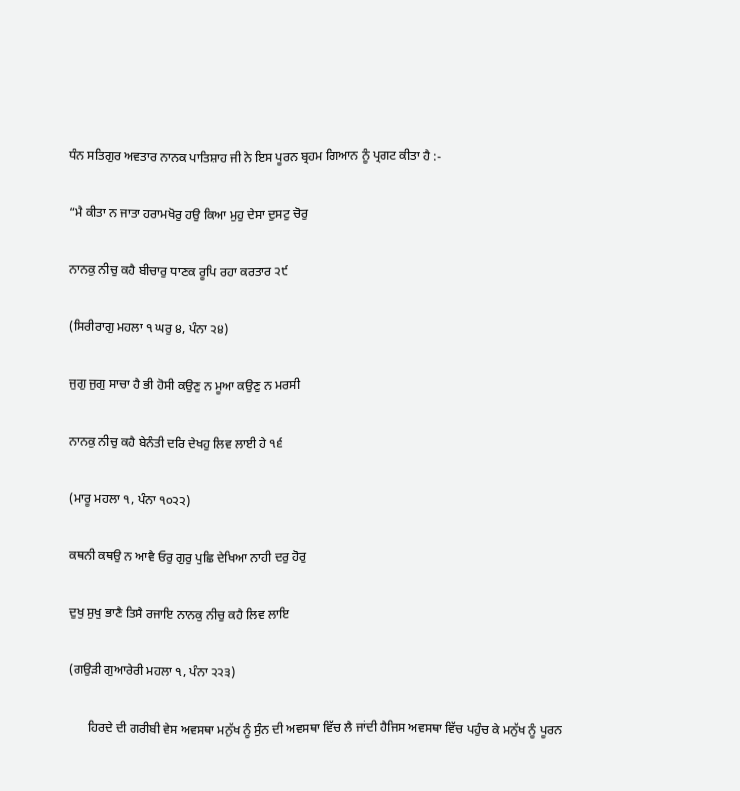ਧੰਨ ਸਤਿਗੁਰ ਅਵਤਾਰ ਨਾਨਕ ਪਾਤਿਸ਼ਾਹ ਜੀ ਨੇ ਇਸ ਪੂਰਨ ਬ੍ਰਹਮ ਗਿਆਨ ਨੂੰ ਪ੍ਰਗਟ ਕੀਤਾ ਹੈ :-

“ਮੈ ਕੀਤਾ ਨ ਜਾਤਾ ਹਰਾਮਖੋਰੁ ਹਉ ਕਿਆ ਮੁਹੁ ਦੇਸਾ ਦੁਸਟੁ ਚੋਰੁ

ਨਾਨਕੁ ਨੀਚੁ ਕਹੈ ਬੀਚਾਰੁ ਧਾਣਕ ਰੂਪਿ ਰਹਾ ਕਰਤਾਰ ੨੯

(ਸਿਰੀਰਾਗੁ ਮਹਲਾ ੧ ਘਰੁ ੪, ਪੰਨਾ ੨੪)

ਜੁਗੁ ਜੁਗੁ ਸਾਚਾ ਹੈ ਭੀ ਹੋਸੀ ਕਉਣੁ ਨ ਮੂਆ ਕਉਣੁ ਨ ਮਰਸੀ

ਨਾਨਕੁ ਨੀਚੁ ਕਹੈ ਬੇਨੰਤੀ ਦਰਿ ਦੇਖਹੁ ਲਿਵ ਲਾਈ ਹੇ ੧੬

(ਮਾਰੂ ਮਹਲਾ ੧, ਪੰਨਾ ੧੦੨੨)

ਕਥਨੀ ਕਥਉ ਨ ਆਵੈ ਓਰੁ ਗੁਰੁ ਪੁਛਿ ਦੇਖਿਆ ਨਾਹੀ ਦਰੁ ਹੋਰੁ

ਦੁਖੁ ਸੁਖੁ ਭਾਣੈ ਤਿਸੈ ਰਜਾਇ ਨਾਨਕੁ ਨੀਚੁ ਕਹੈ ਲਿਵ ਲਾਇ

(ਗਉੜੀ ਗੁਆਰੇਰੀ ਮਹਲਾ ੧, ਪੰਨਾ ੨੨੩)

      ਹਿਰਦੇ ਦੀ ਗਰੀਬੀ ਵੇਸ ਅਵਸਥਾ ਮਨੁੱਖ ਨੂੰ ਸੁੰਨ ਦੀ ਅਵਸਥਾ ਵਿੱਚ ਲੈ ਜਾਂਦੀ ਹੈਜਿਸ ਅਵਸਥਾ ਵਿੱਚ ਪਹੁੰਚ ਕੇ ਮਨੁੱਖ ਨੂੰ ਪੂਰਨ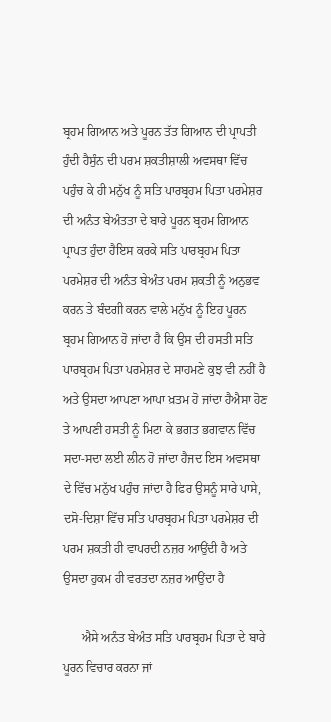ਬ੍ਰਹਮ ਗਿਆਨ ਅਤੇ ਪੂਰਨ ਤੱਤ ਗਿਆਨ ਦੀ ਪ੍ਰਾਪਤੀ ਹੁੰਦੀ ਹੈਸੁੰਨ ਦੀ ਪਰਮ ਸ਼ਕਤੀਸ਼ਾਲੀ ਅਵਸਥਾ ਵਿੱਚ ਪਹੁੰਚ ਕੇ ਹੀ ਮਨੁੱਖ ਨੂੰ ਸਤਿ ਪਾਰਬ੍ਰਹਮ ਪਿਤਾ ਪਰਮੇਸ਼ਰ ਦੀ ਅਨੰਤ ਬੇਅੰਤਤਾ ਦੇ ਬਾਰੇ ਪੂਰਨ ਬ੍ਰਹਮ ਗਿਆਨ ਪ੍ਰਾਪਤ ਹੁੰਦਾ ਹੈਇਸ ਕਰਕੇ ਸਤਿ ਪਾਰਬ੍ਰਹਮ ਪਿਤਾ ਪਰਮੇਸ਼ਰ ਦੀ ਅਨੰਤ ਬੇਅੰਤ ਪਰਮ ਸ਼ਕਤੀ ਨੂੰ ਅਨੁਭਵ ਕਰਨ ਤੇ ਬੰਦਗੀ ਕਰਨ ਵਾਲੇ ਮਨੁੱਖ ਨੂੰ ਇਹ ਪੂਰਨ ਬ੍ਰਹਮ ਗਿਆਨ ਹੋ ਜਾਂਦਾ ਹੈ ਕਿ ਉਸ ਦੀ ਹਸਤੀ ਸਤਿ ਪਾਰਬ੍ਰਹਮ ਪਿਤਾ ਪਰਮੇਸ਼ਰ ਦੇ ਸਾਹਮਣੇ ਕੁਝ ਵੀ ਨਹੀਂ ਹੈ ਅਤੇ ਉਸਦਾ ਆਪਣਾ ਆਪਾ ਖ਼ਤਮ ਹੋ ਜਾਂਦਾ ਹੈਐਸਾ ਹੋਣ ਤੇ ਆਪਣੀ ਹਸਤੀ ਨੂੰ ਮਿਟਾ ਕੇ ਭਗਤ ਭਗਵਾਨ ਵਿੱਚ ਸਦਾ-ਸਦਾ ਲਈ ਲੀਨ ਹੋ ਜਾਂਦਾ ਹੈਜਦ ਇਸ ਅਵਸਥਾ ਦੇ ਵਿੱਚ ਮਨੁੱਖ ਪਹੁੰਚ ਜਾਂਦਾ ਹੈ ਫਿਰ ਉਸਨੂੰ ਸਾਰੇ ਪਾਸੇ, ਦਸੋ-ਦਿਸ਼ਾ ਵਿੱਚ ਸਤਿ ਪਾਰਬ੍ਰਹਮ ਪਿਤਾ ਪਰਮੇਸ਼ਰ ਦੀ ਪਰਮ ਸ਼ਕਤੀ ਹੀ ਵਾਪਰਦੀ ਨਜ਼ਰ ਆਉਂਦੀ ਹੈ ਅਤੇ ਉਸਦਾ ਹੁਕਮ ਹੀ ਵਰਤਦਾ ਨਜ਼ਰ ਆਉਂਦਾ ਹੈ

      ਐਸੇ ਅਨੰਤ ਬੇਅੰਤ ਸਤਿ ਪਾਰਬ੍ਰਹਮ ਪਿਤਾ ਦੇ ਬਾਰੇ ਪੂਰਨ ਵਿਚਾਰ ਕਰਨਾ ਜਾਂ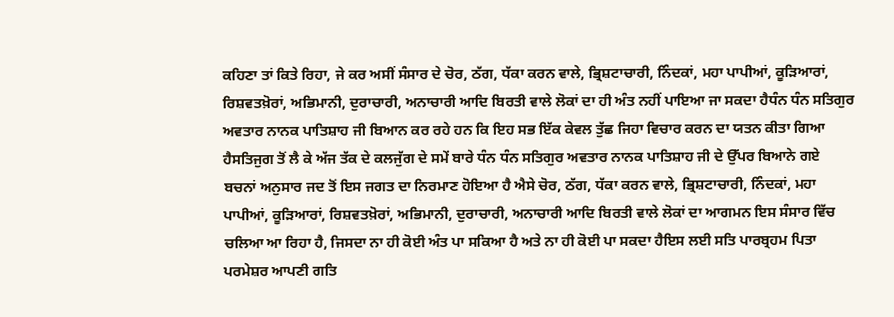ਕਹਿਣਾ ਤਾਂ ਕਿਤੇ ਰਿਹਾ, ਜੇ ਕਰ ਅਸੀਂ ਸੰਸਾਰ ਦੇ ਚੋਰ, ਠੱਗ, ਧੱਕਾ ਕਰਨ ਵਾਲੇ, ਭ੍ਰਿਸ਼ਟਾਚਾਰੀ, ਨਿੰਦਕਾਂ, ਮਹਾ ਪਾਪੀਆਂ, ਕੂੜਿਆਰਾਂ, ਰਿਸ਼ਵਤਖ਼ੋਰਾਂ, ਅਭਿਮਾਨੀ, ਦੁਰਾਚਾਰੀ, ਅਨਾਚਾਰੀ ਆਦਿ ਬਿਰਤੀ ਵਾਲੇ ਲੋਕਾਂ ਦਾ ਹੀ ਅੰਤ ਨਹੀਂ ਪਾਇਆ ਜਾ ਸਕਦਾ ਹੈਧੰਨ ਧੰਨ ਸਤਿਗੁਰ ਅਵਤਾਰ ਨਾਨਕ ਪਾਤਿਸ਼ਾਹ ਜੀ ਬਿਆਨ ਕਰ ਰਹੇ ਹਨ ਕਿ ਇਹ ਸਭ ਇੱਕ ਕੇਵਲ ਤੁੱਛ ਜਿਹਾ ਵਿਚਾਰ ਕਰਨ ਦਾ ਯਤਨ ਕੀਤਾ ਗਿਆ ਹੈਸਤਿਜੁਗ ਤੋਂ ਲੈ ਕੇ ਅੱਜ ਤੱਕ ਦੇ ਕਲਜੁੱਗ ਦੇ ਸਮੇਂ ਬਾਰੇ ਧੰਨ ਧੰਨ ਸਤਿਗੁਰ ਅਵਤਾਰ ਨਾਨਕ ਪਾਤਿਸ਼ਾਹ ਜੀ ਦੇ ਉੱਪਰ ਬਿਆਨੇ ਗਏ ਬਚਨਾਂ ਅਨੁਸਾਰ ਜਦ ਤੋਂ ਇਸ ਜਗਤ ਦਾ ਨਿਰਮਾਣ ਹੋਇਆ ਹੈ ਐਸੇ ਚੋਰ, ਠੱਗ, ਧੱਕਾ ਕਰਨ ਵਾਲੇ, ਭ੍ਰਿਸ਼ਟਾਚਾਰੀ, ਨਿੰਦਕਾਂ, ਮਹਾ ਪਾਪੀਆਂ, ਕੂੜਿਆਰਾਂ, ਰਿਸ਼ਵਤਖ਼ੋਰਾਂ, ਅਭਿਮਾਨੀ, ਦੁਰਾਚਾਰੀ, ਅਨਾਚਾਰੀ ਆਦਿ ਬਿਰਤੀ ਵਾਲੇ ਲੋਕਾਂ ਦਾ ਆਗਮਨ ਇਸ ਸੰਸਾਰ ਵਿੱਚ ਚਲਿਆ ਆ ਰਿਹਾ ਹੈ, ਜਿਸਦਾ ਨਾ ਹੀ ਕੋਈ ਅੰਤ ਪਾ ਸਕਿਆ ਹੈ ਅਤੇ ਨਾ ਹੀ ਕੋਈ ਪਾ ਸਕਦਾ ਹੈਇਸ ਲਈ ਸਤਿ ਪਾਰਬ੍ਰਹਮ ਪਿਤਾ ਪਰਮੇਸ਼ਰ ਆਪਣੀ ਗਤਿ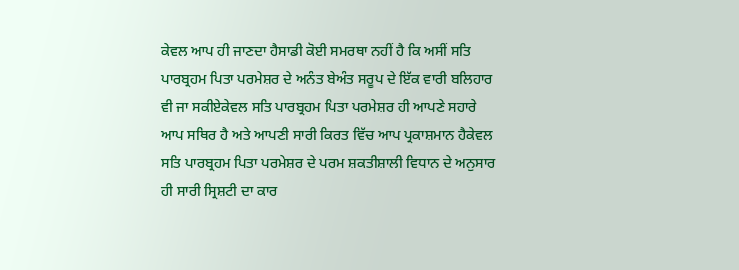ਕੇਵਲ ਆਪ ਹੀ ਜਾਣਦਾ ਹੈਸਾਡੀ ਕੋਈ ਸਮਰਥਾ ਨਹੀਂ ਹੈ ਕਿ ਅਸੀਂ ਸਤਿ ਪਾਰਬ੍ਰਹਮ ਪਿਤਾ ਪਰਮੇਸ਼ਰ ਦੇ ਅਨੰਤ ਬੇਅੰਤ ਸਰੂਪ ਦੇ ਇੱਕ ਵਾਰੀ ਬਲਿਹਾਰ ਵੀ ਜਾ ਸਕੀਏਕੇਵਲ ਸਤਿ ਪਾਰਬ੍ਰਹਮ ਪਿਤਾ ਪਰਮੇਸ਼ਰ ਹੀ ਆਪਣੇ ਸਹਾਰੇ ਆਪ ਸਥਿਰ ਹੈ ਅਤੇ ਆਪਣੀ ਸਾਰੀ ਕਿਰਤ ਵਿੱਚ ਆਪ ਪ੍ਰਕਾਸ਼ਮਾਨ ਹੈਕੇਵਲ ਸਤਿ ਪਾਰਬ੍ਰਹਮ ਪਿਤਾ ਪਰਮੇਸ਼ਰ ਦੇ ਪਰਮ ਸ਼ਕਤੀਸ਼ਾਲੀ ਵਿਧਾਨ ਦੇ ਅਨੁਸਾਰ ਹੀ ਸਾਰੀ ਸ੍ਰਿਸ਼ਟੀ ਦਾ ਕਾਰ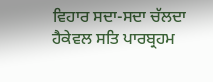ਵਿਹਾਰ ਸਦਾ-ਸਦਾ ਚੱਲਦਾ ਹੈਕੇਵਲ ਸਤਿ ਪਾਰਬ੍ਰਹਮ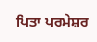ਪਿਤਾ ਪਰਮੇਸ਼ਰ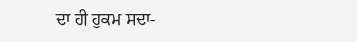ਦਾ ਹੀ ਹੁਕਮ ਸਦਾ-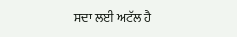ਸਦਾ ਲਈ ਅਟੱਲ ਹੈ